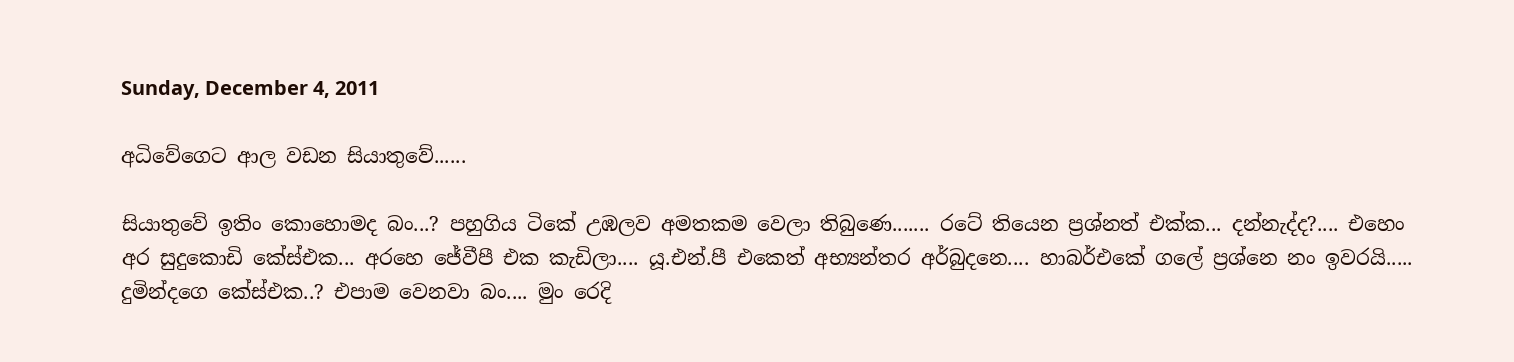Sunday, December 4, 2011

අධිවේගෙට ආල වඩන සියාතුවේ......

සියාතුවේ ඉතිං කොහොමද බං...? පහුගිය ටිකේ උඹලව අමතකම වෙලා තිබුණෙ....... රටේ තියෙන ප්‍රශ්නත් එක්ක... දන්නැද්ද?.... එහෙං අර සුදුකොඩි කේස්එක... අරහෙ ජේවීපී එක කැඩිලා.... යූ.එන්.පී එකෙත් අභ්‍යන්තර අර්බුදනෙ.... හාබර්එකේ ගලේ ප්‍රශ්නෙ නං ඉවරයි..... දුමින්දගෙ කේස්එක..? එපාම වෙනවා බං.... මුං රෙදි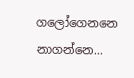ගලෝගෙනනෙ නාගන්නෙ...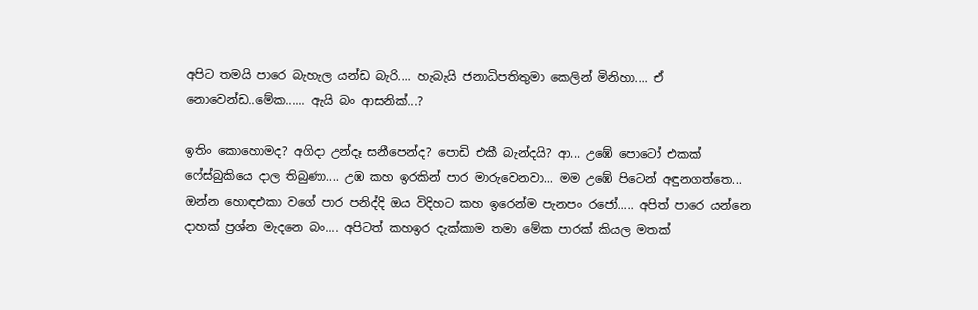අපිට තමයි පාරෙ බැහැල යන්ඩ බැරි.... හැබැයි ජනාධිපතිතුමා කෙලින් මිනිහා.... ඒ නොවෙන්ඩ..මේක...... ඇයි බං ආසනික්...?

ඉතිං කොහොමද? අගිදා උන්දෑ සනීපෙන්ද? පොඩි එකී බැන්දයි? ආ... උඹේ පොටෝ එකක් ෆේස්බුකියෙ දාල තිබුණා.... උඹ කහ ඉරකින් පාර මාරුවෙනවා... මම උඹේ පිටෙන් අඳුනගත්තෙ... ඔන්න හොඳඑකා වගේ පාර පනිද්දි ඔය විදිහට කහ ඉරෙන්ම පැනපං රජෝ..... අපිත් පාරෙ යන්නෙ දාහක් ප්‍රශ්න මැදනෙ බං.... අපිටත් කහඉර දැක්කාම තමා මේක පාරක් කියල මතක්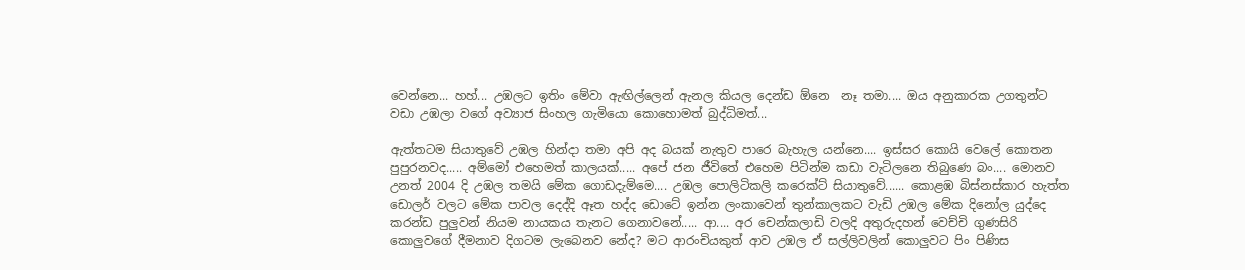වෙන්නෙ... හහ්... උඹලට ඉතිං මේවා ඇඟිල්ලෙන් ඇනල කියල දෙන්ඩ ඕනෙ  නෑ තමා.... ඔය අනුකාරක උගතුන්ට වඩා උඹලා වගේ අව්‍යාජ සිංහල ගැමියො කොහොමත් බුද්ධිමත්...

ඇත්තටම සියාතුවේ උඹල හින්දා තමා අපි අද බයක් නැතුව පාරෙ බැහැල යන්නෙ.... ඉස්සර කොයි වෙලේ කොතන පුපුරනවද..... අම්මෝ එහෙමත් කාලයක්..... අපේ ජන ජීවිතේ එහෙම පිටින්ම කඩා වැටිලනෙ තිබුණෙ බං.... මොනව උනත් 2004 දි උඹල තමයි මේක ගොඩදැම්මෙ.... උඹල පොලිටිකලි කරෙක්ට් සියාතුවේ...... කොළඹ බිස්නස්කාර හැත්ත ඩොලර් වලට මේක පාවල දෙද්දි ඈත හද්ද ඩොටේ ඉන්න ලංකාවෙන් තුන්කාලකට වැඩි උඹල මේක දිනෝල යුද්දෙ කරන්ඩ පුලුවන් නියම නායකය තැනට ගෙනාවනේ..... ආ.... අර චෙන්කලාඩි වලදි අතුරුදහන් වෙච්චි ගුණසිරි කොලුවගේ දීමනාව දිගටම ලැබෙනව නේද? මට ආරංචියකුත් ආව උඹල ඒ සල්ලිවලින් කොලුවට පිං පිණිස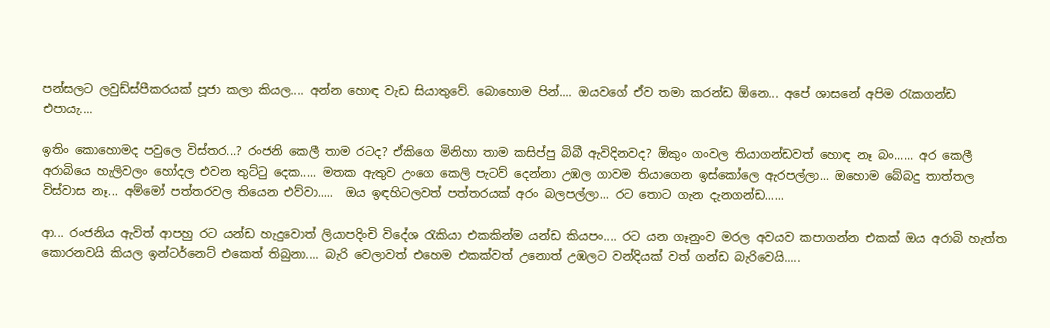පන්සලට ලවුඩ්ස්පීකරයක් පූජා කලා කියල.... අන්න හොඳ වැඩ සියාතුවේ. බොහොම පින්.... ඔයවගේ ඒව තමා කරන්ඩ ඕනෙ... අපේ ශාසනේ අපිම රැකගන්ඩ එපායැ....

ඉතිං කොහොමද පවුලෙ විස්තර...? රංජනි කෙලී තාම රටද? ඒකිගෙ මිනිහා තාම කසිප්පු බිබී ඇවිදිනවද? ඕකුං ගංවල තියාගන්ඩවත් හොඳ නෑ බං...... අර කෙලී අරාබියෙ හැලිවලං හෝදල එවන තුට්ටු දෙක..... මතක ඇතුව උංගෙ කෙලි පැටව් දෙන්නා උඹල ගාවම තියාගෙන ඉස්කෝලෙ ඇරපල්ලා... ඔහොම බේබදු තාත්තල විස්වාස නෑ... අම්මෝ පත්තරවල තියෙන එව්වා.....  ඔය ඉඳහිටලවත් පත්තරයක් අරං බලපල්ලා... රට තොට ගැන දැනගන්ඩ......

ආ... රංජනිය ඇවිත් ආපහු රට යන්ඩ හැදුවොත් ලියාපදිංචි විදේශ රැකියා එකකින්ම යන්ඩ කියපං.... රට යන ගෑනුංව මරල අවයව කපාගන්න එකක් ඔය අරාබි හැත්ත කොරනවයි කියල ඉන්ටර්නෙට් එකෙත් තිබුනා.... බැරි වෙලාවත් එහෙම එකක්වත් උනොත් උඹලට වන්දියක් වත් ගන්ඩ බැරිවෙයි.....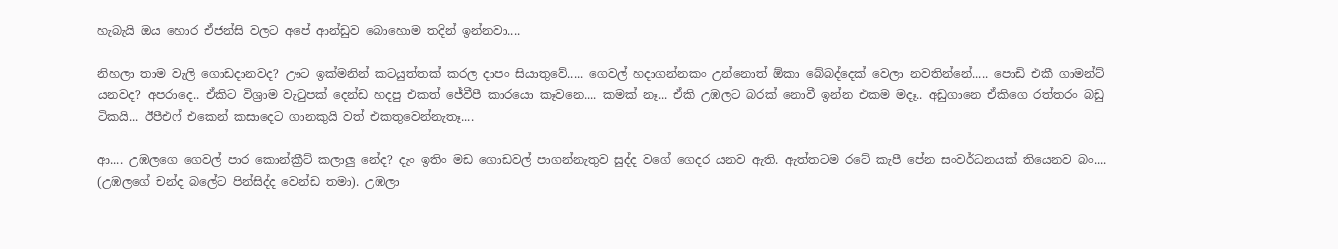හැබැයි ඔය හොර ඒජන්සි වලට අපේ ආන්ඩුව බොහොම තදින් ඉන්නවා....

නිහලා තාම වැලි ගොඩදානවද? ඌට ඉක්මනින් කටයුත්තක් කරල දාපං සියාතුවේ..... ගෙවල් හදාගන්නකං උන්නොත් ඕකා බේබද්දෙක් වෙලා නවතින්නේ..... පොඩි එකී ගාමන්ට් යනවද? අපරාදෙ.. ඒකිට විශ්‍රාම වැටුපක් දෙන්ඩ හදපු එකත් ජේවීපී කාරයො කෑවනෙ.... කමක් නෑ... ඒකි උඹලට බරක් නොවී ඉන්න එකම මදෑ.. අඩුගානෙ ඒකිගෙ රත්තරං බඩු ටිකයි... ඊපීඑෆ් එකෙන් කසාදෙට ගානකුයි වත් එකතුවෙන්නැතෑ....

ආ.... උඹලගෙ ගෙවල් පාර කොන්ක්‍රීට් කලාලු නේද? දැං ඉතිං මඩ ගොඩවල් පාගන්නැතුව සුද්ද වගේ ගෙදර යනව ඇති. ඇත්තටම රටේ කැපී පේන සංවර්ධනයක් තියෙනව බං.... (උඹලගේ චන්ද බලේට පින්සිද්ද වෙන්ඩ තමා). උඹලා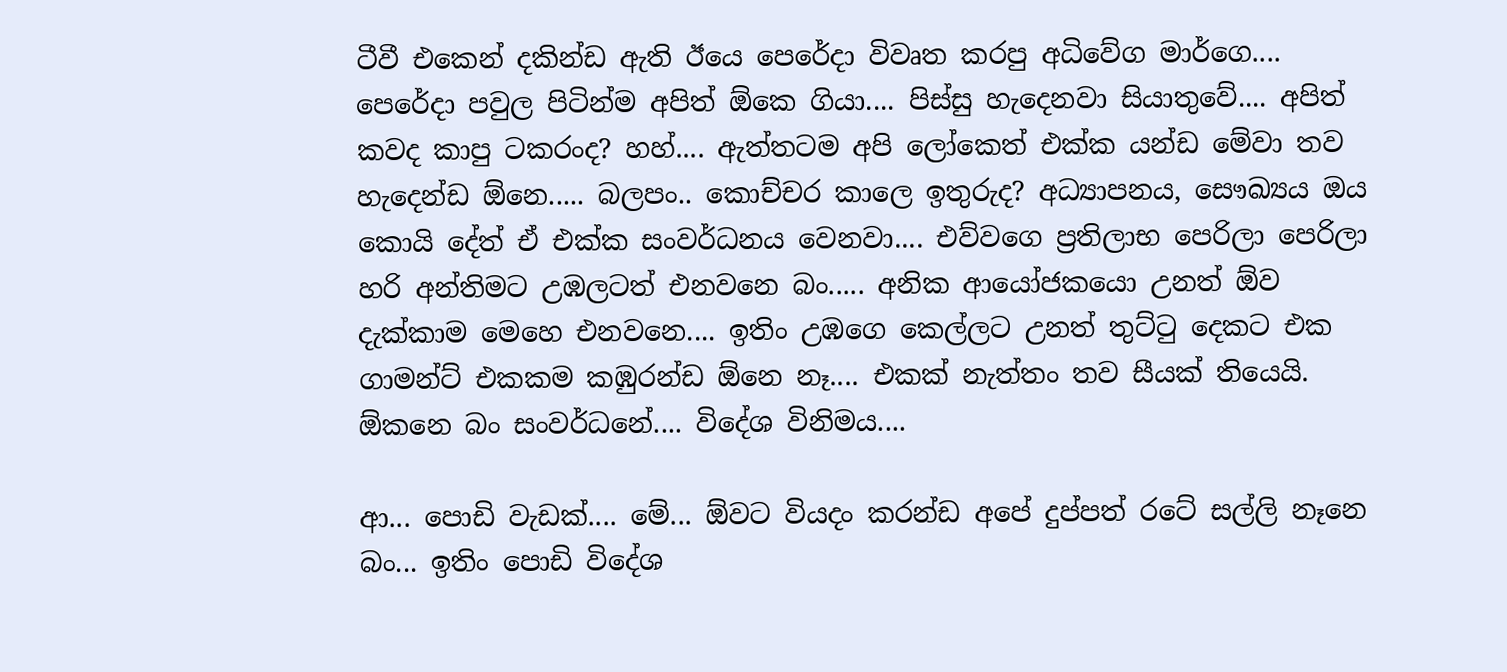ටීවී එකෙන් දකින්ඩ ඇති ඊයෙ පෙරේදා විවෘත කරපු අධිවේග මාර්ගෙ.... පෙරේදා පවුල පිටින්ම අපිත් ඕකෙ ගියා.... පිස්සු හැදෙනවා සියාතුවේ.... අපිත් කවද කාපු ටකරංද? හහ්.... ඇත්තටම අපි ලෝකෙත් එක්ක යන්ඩ මේවා තව හැදෙන්ඩ ඕනෙ..... බලපං.. කොච්චර කාලෙ ඉතුරුද? අධ්‍යාපනය, සෞඛ්‍යය ඔය කොයි දේත් ඒ එක්ක සංවර්ධනය වෙනවා.... එව්වගෙ ප්‍රතිලාභ පෙරිලා පෙරිලා හරි අන්තිමට උඹලටත් එනවනෙ බං..... අනික ආයෝජකයො උනත් ඕව දැක්කාම මෙහෙ එනවනෙ.... ඉතිං උඹගෙ කෙල්ලට උනත් තුට්ටු දෙකට එක ගාමන්ට් එකකම කඹුරන්ඩ ඕනෙ නෑ.... එකක් නැත්තං තව සීයක් තියෙයි. ඕකනෙ බං සංවර්ධනේ.... විදේශ විනිමය....

ආ... පොඩි වැඩක්.... මේ... ඕවට වියදං කරන්ඩ අපේ දුප්පත් රටේ සල්ලි නෑනෙ බං... ඉතිං පොඩි විදේශ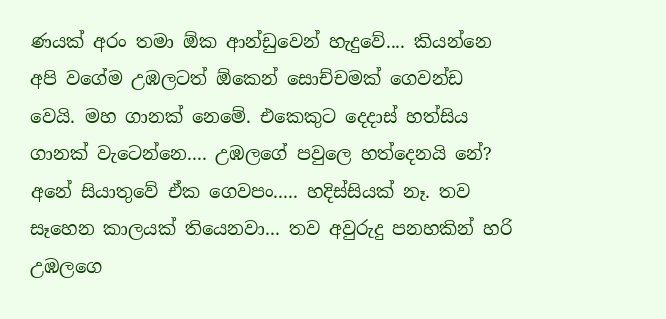ණයක් අරං තමා ඕක ආන්ඩුවෙන් හැදුවේ.... කියන්නෙ අපි වගේම උඹලටත් ඕකෙන් සොච්චමක් ගෙවන්ඩ වෙයි. මහ ගානක් නෙමේ. එකෙකුට දෙදාස් හත්සිය ගානක් වැටෙන්නෙ.... උඹලගේ පවුලෙ හත්දෙනයි නේ? අනේ සියාතුවේ ඒක ගෙවපං..... හදිස්සියක් නෑ. තව සෑහෙන කාලයක් තියෙනවා... තව අවුරුදු පනහකින් හරි උඹලගෙ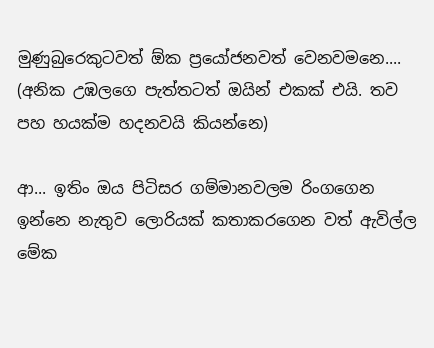මුණුබුරෙකුටවත් ඕක ප්‍රයෝජනවත් වෙනවමනෙ....
(අනික උඹලගෙ පැත්තටත් ඔයින් එකක් එයි. තව පහ හයක්ම හදනවයි කියන්නෙ)

ආ... ඉතිං ඔය පිටිසර ගම්මානවලම රිංගගෙන ඉන්නෙ නැතුව ලොරියක් කතාකරගෙන වත් ඇවිල්ල මේක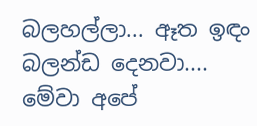බලහල්ලා... ඈත ඉඳං බලන්ඩ දෙනවා.... මේවා අපේ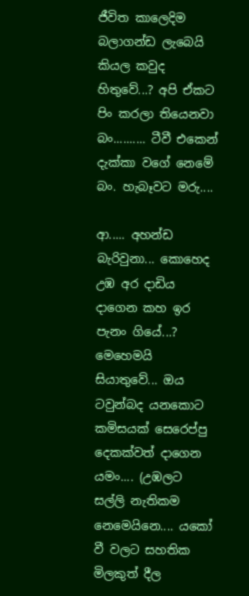ජීවිත කාලෙදිම බලාගන්ඩ ලැබෙයි කියල කවුද හිතුවේ...? අපි ඒකට පිං කරලා තියෙනවා බං.......... ටීවී එකෙන් දැක්කා වගේ නෙමේ බං. හැබෑවට මරු....

ආ..... අහන්ඩ බැරිවුනා... කොහෙද උඹ අර දාඩිය දාගෙන කහ ඉර පැනං ගියේ...? මෙහෙමයි සියාතුවේ... ඔය ටවුන්බද යනකොට කමිසයක් සෙරෙප්පු දෙකක්වත් දාගෙන යමං.... (උඹලට සල්ලි නැතිකම නෙමෙයිනෙ.... යකෝ වී වලට සහතික මිලකුත් දීල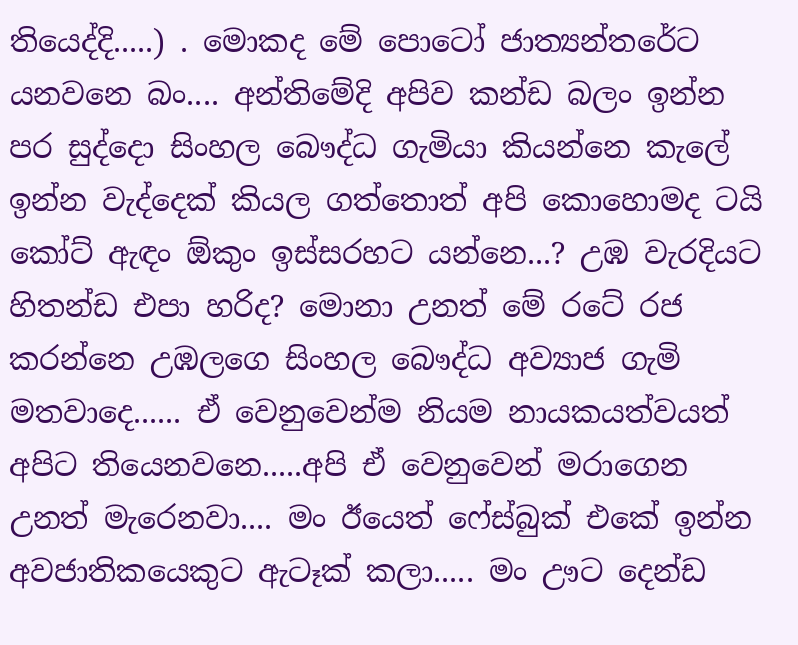තියෙද්දි.....) . මොකද මේ පොටෝ ජාත්‍යන්තරේට යනවනෙ බං.... අන්තිමේදි අපිව කන්ඩ බලං ඉන්න පර සුද්දො සිංහල බෞද්ධ ගැමියා කියන්නෙ කැලේ ඉන්න වැද්දෙක් කියල ගත්තොත් අපි කොහොමද ටයි කෝට් ඇඳං ඕකුං ඉස්සරහට යන්නෙ...? උඹ වැරදියට හිතන්ඩ එපා හරිද? මොනා උනත් මේ රටේ රජ කරන්නෙ උඹලගෙ සිංහල බෞද්ධ අව්‍යාජ ගැමි මතවාදෙ...... ඒ වෙනුවෙන්ම නියම නායකයත්වයත් අපිට තියෙනවනෙ.....අපි ඒ වෙනුවෙන් මරාගෙන උනත් මැරෙනවා.... මං ඊයෙත් ෆේස්බුක් එකේ ඉන්න අවජාතිකයෙකුට ඇටෑක් කලා..... මං ඌට දෙන්ඩ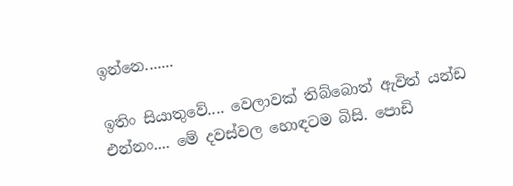ඉන්නෙ.......

ඉතිං සියාතුවේ.... වෙලාවක් තිබ්බොත් ඇවිත් යන්ඩ එන්නං.... මේ දවස්වල හොඳටම බිසි. පොඩි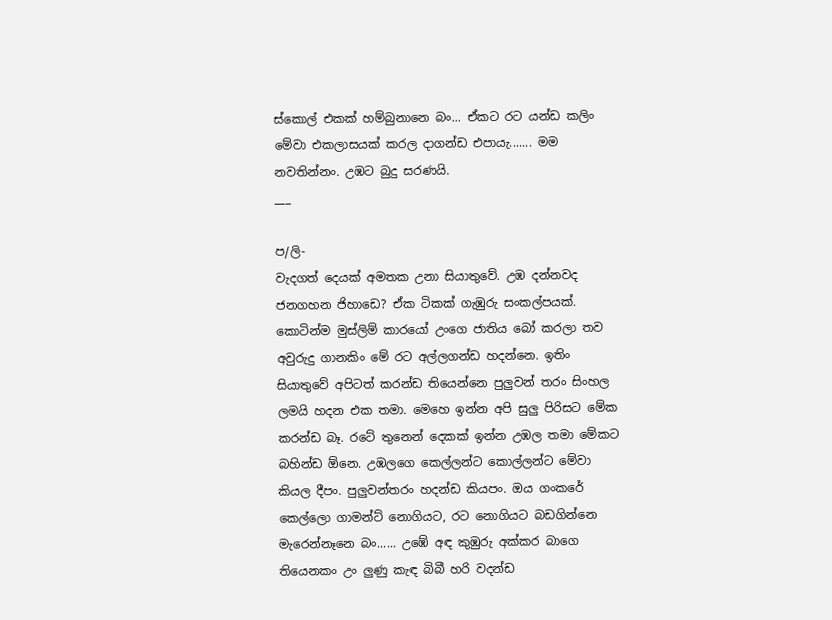ස්කොල් එකක් හම්බුනානෙ බං... ඒකට රට යන්ඩ කලිං මේවා එකලාසයක් කරල දාගන්ඩ එපායැ....... මම නවතින්නං. උඹට බුදු සරණයි.
___

ප/ලි-
වැදගත් දෙයක් අමතක උනා සියාතුවේ. උඹ දන්නවද ජනගහන ජිහාඩෙ? ඒක ටිකක් ගැඹුරු සංකල්පයක්. කොටින්ම මුස්ලිම් කාරයෝ උංගෙ ජාතිය බෝ කරලා තව අවුරුදු ගානකිං මේ රට අල්ලගන්ඩ හදන්නෙ. ඉතිං සියාතුවේ අපිටත් කරන්ඩ තියෙන්නෙ පුලුවන් තරං සිංහල ලමයි හදන එක තමා. මෙහෙ ඉන්න අපි සුලු පිරිසට මේක කරන්ඩ බෑ. රටේ තුනෙන් දෙකක් ඉන්න උඹල තමා මේකට බහින්ඩ ඕනෙ. උඹලගෙ කෙල්ලන්ට කොල්ලන්ට මේවා කියල දීපං. පුලුවන්තරං හදන්ඩ කියපං. ඔය ගංකරේ කෙල්ලො ගාමන්ට් නොගියට, රට නොගියට බඩගින්නෙ මැරෙන්නෑනෙ බං...... උඹේ අඳ කුඹුරු අක්කර බාගෙ තියෙනකං උං ලුණු කැඳ බිබී හරි වදන්ඩ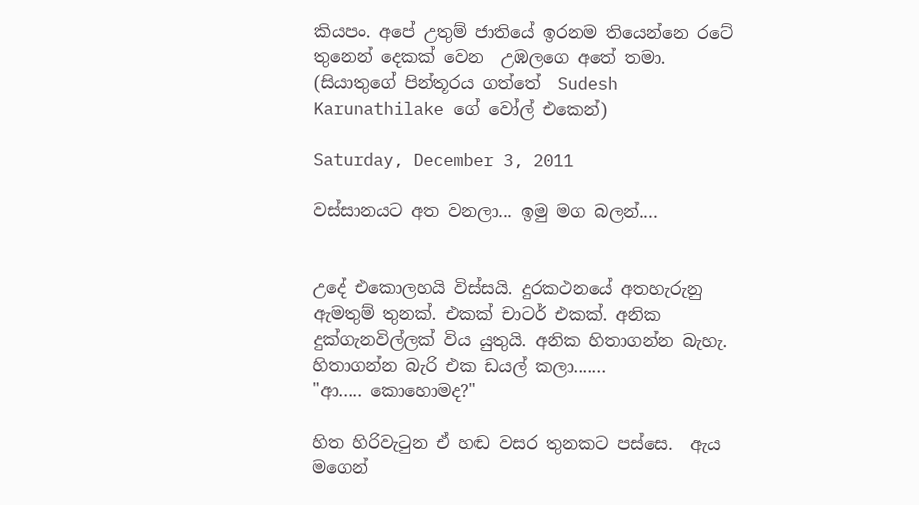කියපං. අපේ උතුම් ජාතියේ ඉරනම තියෙන්නෙ රටේ තුනෙන් දෙකක් වෙන  උඹලගෙ අතේ තමා.
(සියාතුගේ පින්තූරය ගත්තේ  Sudesh Karunathilake ගේ වෝල් එකෙන්)

Saturday, December 3, 2011

වස්සානයට අත වනලා... ඉමු මග බලන්....


උදේ එකොලහයි විස්සයි. දුරකථනයේ අතහැරුනු ඇමතුම් තුනක්. එකක් චාටර් එකක්. අනික දුක්ගැනවිල්ලක් විය යුතුයි. අනික හිතාගන්න බැහැ. හිතාගන්න බැරි එක ඩයල් කලා.......
"ආ..... කොහොමද?"

හිත හිරිවැටුන ඒ හඬ වසර තුනකට පස්සෙ.  ඇය මගෙන්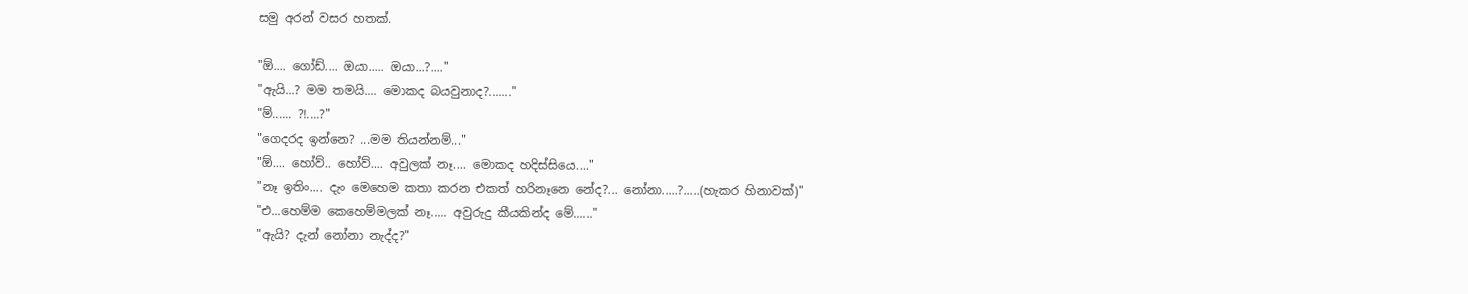සමු අරන් වසර හතක්.

"ඕ.... ගෝඩ්.... ඔයා..... ඔයා...?...."
"ඇයි...? මම තමයි.... මොකද බයවුනාද?......."
"ම්...... ?!....?"
"ගෙදරද ඉන්නෙ? ...මම තියන්නම්..."
"ඕ.... හෝව්.. හෝව්.... අවුලක් නෑ.... මොකද හදිස්සියෙ...."
"නෑ ඉතිං.... දැං මෙහෙම කතා කරන එකත් හරිනෑනෙ නේද?... නෝනා.....?.....(හැකර හිනාවක්)"
"එ...හෙම්ම කෙහෙම්මලක් නෑ..... අවුරුදු කීයකින්ද මේ......"
"ඇයි? දැන් නෝනා නැද්ද?"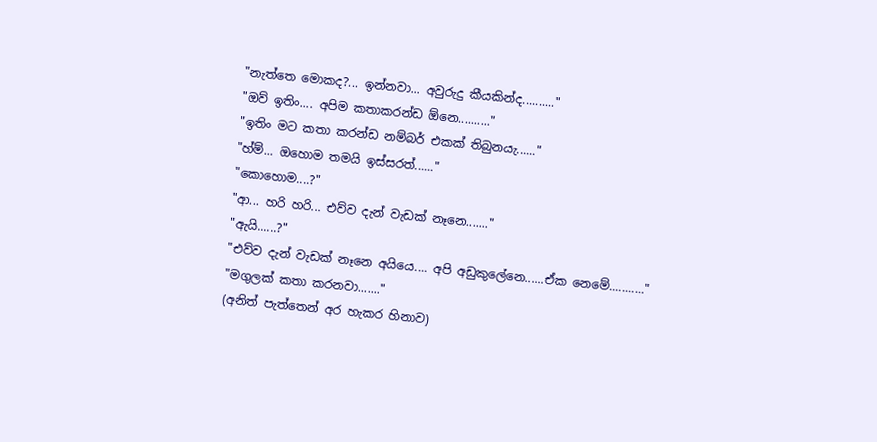"නැත්තෙ මොකද?... ඉන්නවා... අවුරුදු කීයකින්ද.........."
"ඔව් ඉතිං.... අපිම කතාකරන්ඩ ඕනෙ.........."
"ඉතිං මට කතා කරන්ඩ නම්බර් එකක් තිබුනයැ......"
"හ්ම්... ඔහොම තමයි ඉස්සරත්......"
"කොහොම....?"
"ආ... හරි හරි... එව්ව දැන් වැඩක් නෑනෙ......."
"ඇයි......?"
"එව්ව දැන් වැඩක් නෑනෙ අයියෙ.... අපි අඩුකුලේනෙ......ඒක නෙමේ..........."
"මගුලක් කතා කරනවා......."
(අනිත් පැත්තෙන් අර හැකර හිනාව)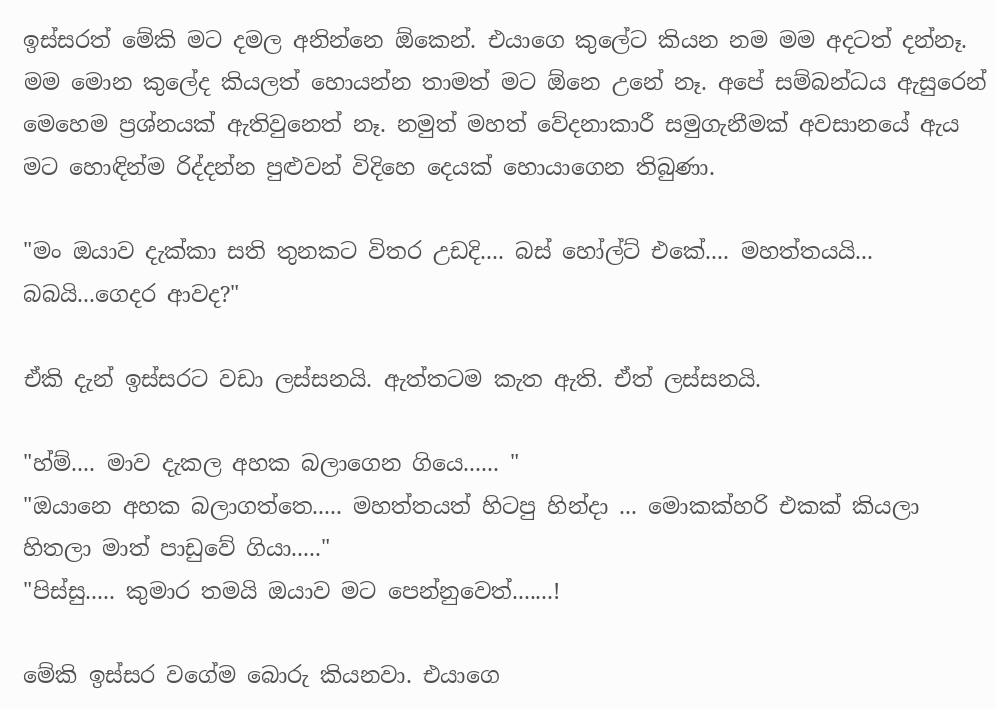ඉස්සරත් මේකි මට දමල අනින්නෙ ඕකෙන්. එයාගෙ කුලේට කියන නම මම අදටත් දන්නෑ. මම මොන කුලේද කියලත් හොයන්න තාමත් මට ඕනෙ උනේ නෑ. අපේ සම්බන්ධය ඇසුරෙන් මෙහෙම ප්‍රශ්නයක් ඇතිවුනෙත් නෑ. නමුත් මහත් වේදනාකාරී සමුගැනීමක් අවසානයේ ඇය මට හොඳින්ම රිද්දන්න පුළුවන් විදිහෙ දෙයක් හොයාගෙන තිබුණා.

"මං ඔයාව දැක්කා සති තුනකට විතර උඩදි.... බස් හෝල්ට් එකේ.... මහත්තයයි... බබයි...ගෙදර ආවද?"

ඒකි දැන් ඉස්සරට වඩා ලස්සනයි. ඇත්තටම කැත ඇති. ඒත් ලස්සනයි.

"හ්ම්.... මාව දැකල අහක බලාගෙන ගියෙ...... "
"ඔයානෙ අහක බලාගත්තෙ..... මහත්තයත් හිටපු හින්දා ... මොකක්හරි එකක් කියලා හිතලා මාත් පාඩුවේ ගියා....."
"පිස්සු..... කුමාර තමයි ඔයාව මට පෙන්නුවෙත්.......!

මේකි ඉස්සර වගේම බොරු කියනවා. එයාගෙ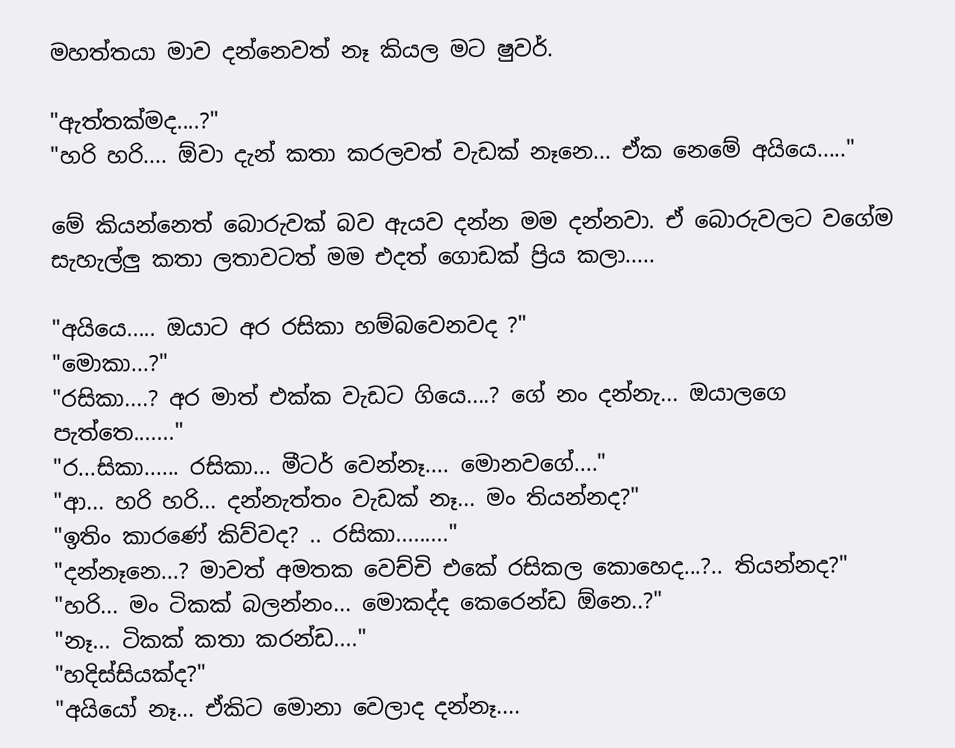මහත්තයා මාව දන්නෙවත් නෑ කියල මට ෂුවර්.

"ඇත්තක්මද....?"
"හරි හරි.... ඕවා දැන් කතා කරලවත් වැඩක් නෑනෙ... ඒක නෙමේ අයියෙ....."

මේ කියන්නෙත් බොරුවක් බව ඇයව දන්න මම දන්නවා. ඒ බොරුවලට වගේම සැහැල්ලු කතා ලතාවටත් මම එදත් ගොඩක් ප්‍රිය කලා.....

"අයියෙ..... ඔයාට අර රසිකා හම්බවෙනවද ?"
"මොකා...?"
"රසිකා....? අර මාත් එක්ක වැඩට ගියෙ....? ගේ නං දන්නැ... ඔයාලගෙ පැත්තෙ......."
"ර...සිකා...... රසිකා... මීටර් වෙන්නෑ.... මොනවගේ...."
"ආ... හරි හරි... දන්නැත්තං වැඩක් නෑ... මං තියන්නද?"
"ඉතිං කාරණේ කිව්වද? .. රසිකා........."
"දන්නෑනෙ...? මාවත් අමතක වෙච්චි එකේ රසිකල කොහෙද...?.. තියන්නද?"
"හරි... මං ටිකක් බලන්නං... මොකද්ද කෙරෙන්ඩ ඕනෙ..?"
"නෑ... ටිකක් කතා කරන්ඩ...."
"හදිස්සියක්ද?"
"අයියෝ නෑ... ඒකිට මොනා වෙලාද දන්නෑ....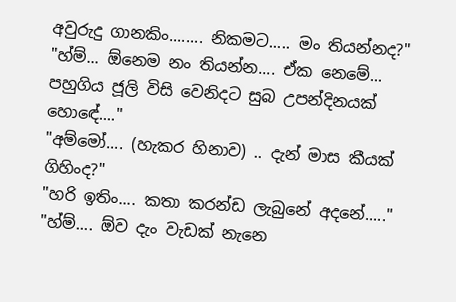අවුරුදු ගානකිං........ නිකමට..... මං තියන්නද?"
"හ්ම්... ඕනෙම නං තියන්න.... ඒක නෙමේ... පහුගිය ජූලි විසි වෙනිදට සුබ උපන්දිනයක් හො‍‍ඳේ...."
"අම්මෝ.... (හැකර හිනාව) .. දැන් මාස කීයක් ගිහිංද?"
"හරි ඉතිං.... කතා කරන්ඩ ලැබුනේ අදනේ....."
"හ්ම්.... ඕව දැං වැඩක් නැනෙ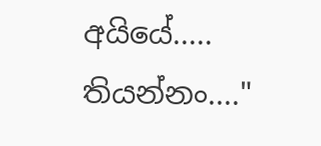අයියේ..... තියන්නං...."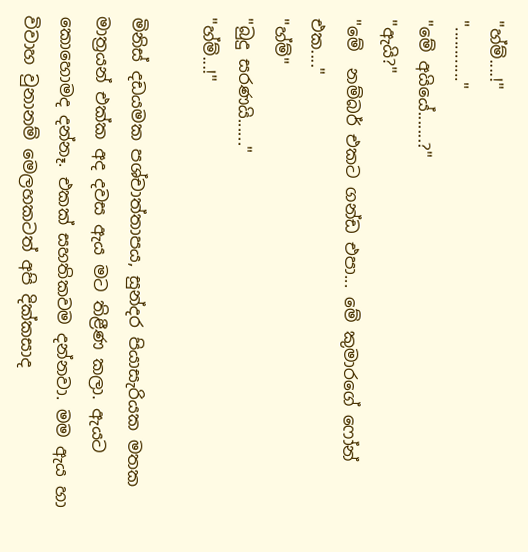"හ්ම්....!"
"............"
"මේ අයියේ.......?"
"ඇයි?"
"මේ  නම්බර් එකට ගන්ඩ එපා... මේ කුමාරගේ ෆෝන් එක...."
"හ්ම්"
"බුදු සරණයි......"
"හ්ම්...!"

මිනිස් දඩයමක පශ්චාත්තාපය, සුන්දර පියාසැරියක මතක මාත්‍රයන් එක්ක අද දවස ඇය මට තිළීණ කලා. ඇයට කොහොමද දන්නෑ. එකක් සහතිකවම දන්නවා. මම ඇය හා විවාහ වුනානම් මෙලහකටත් අපි දික්කසාද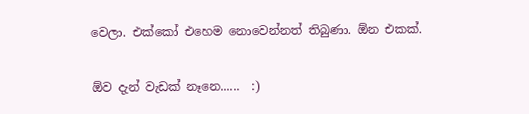වෙලා. එක්කෝ එහෙම නොවෙන්නත් තිබුණා. ඕන එකක්.

ඕව දැන් වැඩක් නෑනෙ......  :)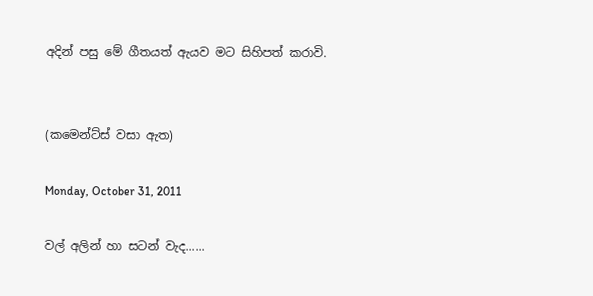අදින් පසු මේ ගීතයත් ඇයව මට සිහිපත් කරාවි.


(කමෙන්ට්ස් වසා ඇත)

Monday, October 31, 2011

වල් අලින් හා සටන් වැද......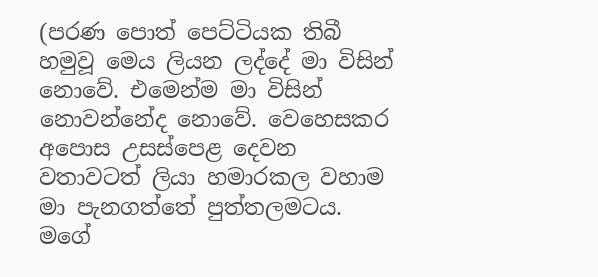(පරණ පොත් පෙට්ටියක තිබී හමුවූ මෙය ලියන ලද්දේ මා විසින් නොවේ. එමෙන්ම මා විසින් නොවන්නේද නොවේ. වෙහෙසකර අපොස උසස්පෙළ දෙවන වතාවටත් ලියා හමාරකල වහාම මා පැනගත්තේ පුත්තලමටය. මගේ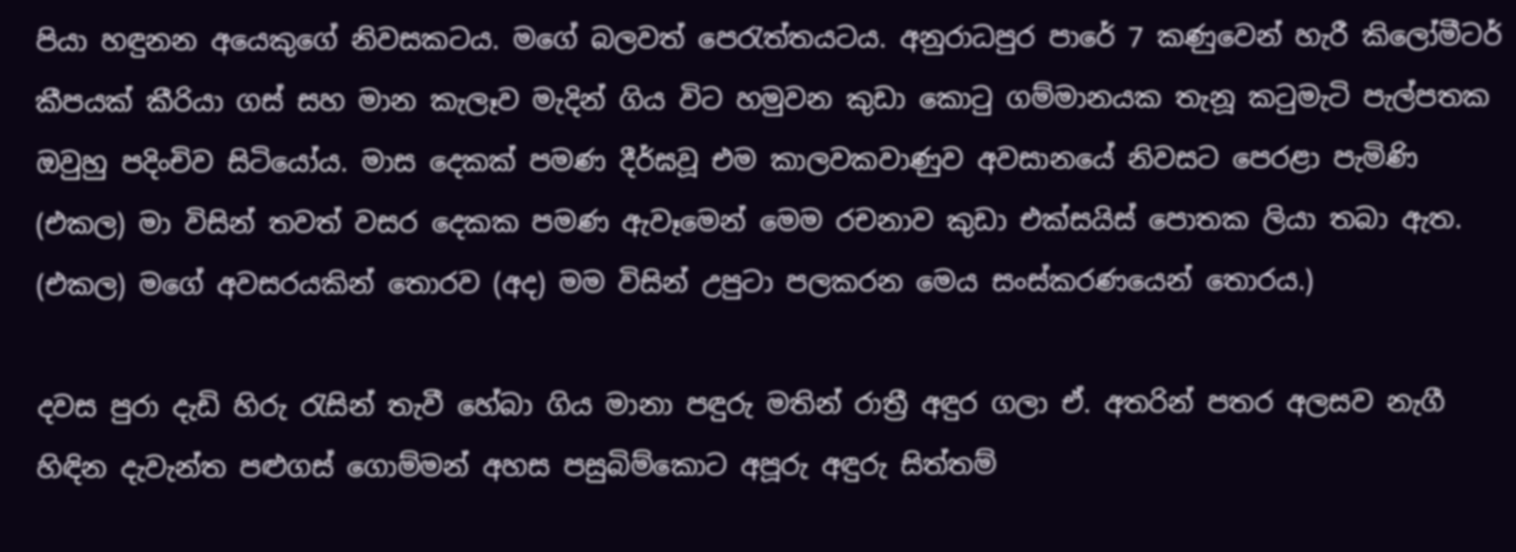පියා හඳුනන අයෙකුගේ නිවසකටය. මගේ බලවත් පෙරැත්තයටය. අනුරාධපුර පාරේ 7 කණුවෙන් හැරී කිලෝමීටර් කීපයක් කීරියා ගස් සහ මාන කැලෑව මැදින් ගිය විට හමුවන කුඩා කොටු ගම්මානයක තැනූ කටුමැටි පැල්පතක ඔවුහු පදිංචිව සිටියෝය. මාස දෙකක් පමණ දීර්ඝවූ එම කාලවකවාණුව අවසානයේ නිවසට පෙරළා පැමිණි (එකල) මා විසින් තවත් වසර දෙකක පමණ ඇවෑමෙන් මෙම රචනාව කුඩා එක්සයිස් පොතක ලියා තබා ඇත. (එකල) මගේ අවසරයකින් තොරව (අද) මම විසින් උපුටා පලකරන මෙය සංස්කරණයෙන් තොරය.)

දවස පුරා දැඩි හිරු රැසින් තැවී හේබා ගිය මානා පඳුරු මතින් රාත්‍රී අඳුර ගලා ඒ. අතරින් පතර අලසව නැගී හිඳින දැවැන්ත පළුගස් ගොම්මන් අහස පසුබිම්කොට අපූරු අඳුරු සිත්තම්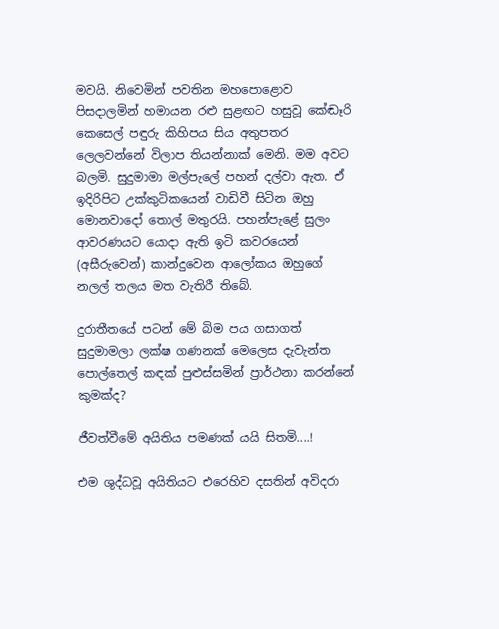මවයි. නිවෙමින් පවතින මහපොළොව පිසදාලමින් හමායන රළු සුළඟට හසුවූ කේඬෑරි කෙසෙල් පඳුරු කිහිපය සිය අතුපතර ලෙලවන්නේ විලාප තියන්නාක් මෙනි. මම අවට බලමි. සුදුමාමා මල්පැලේ පහන් දල්වා ඇත. ඒ ඉදිරිපිට උක්කුටිකයෙන් වාඩිවී සිටින ඔහු මොනවාදෝ තොල් මතුරයි. පහන්පැළේ සුලං ආවරණයට යොදා ඇති ඉටි කවරයෙන් (අසීරුවෙන්) කාන්දුවෙන ආ‍ලෝකය ඔහුගේ නලල් තලය මත වැතිරී තිබේ.

දුරාතීතයේ පටන් මේ බිම පය ගසාගත් සුදුමාමලා ලක්ෂ ගණනක් ‍මෙලෙස දැවැන්ත පොල්තෙල් කඳක් පුළුස්සමින් ප්‍රාර්ථනා කරන්නේ කුමක්ද?

ජීවත්වීමේ අයිතිය පමණක් යයි සිතමි....!

එම ශුද්ධවූ අයිතියට එරෙහිව දසතින් අවිදරා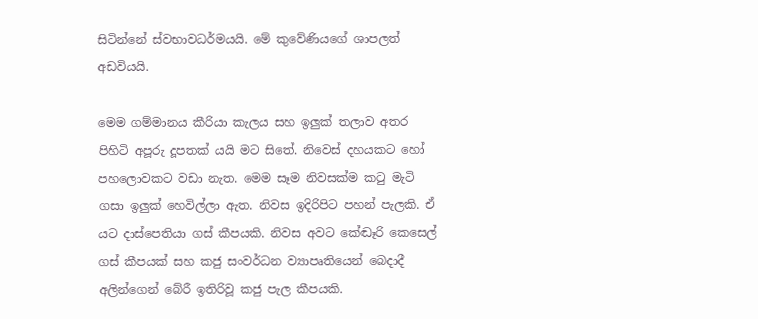සිටින්නේ ස්වභාවධර්මයයි. මේ කුවේණියගේ ශාපලත් අඩවියයි.

මෙම ගම්මානය කීරියා කැලය සහ ඉලුක් තලාව අතර පිහිටි අපූරු දූපතක් යයි මට සිතේ. නිවෙස් දහයකට හෝ පහලොවකට වඩා නැත. මෙම සෑම නිවසක්ම කටු මැටි ගසා ඉලුක් හෙවිල්ලා ඇත. නිවස ඉදිරිපිට පහන් පැලකි. ඒ යට දාස්පෙතියා ගස් කීපයකි. නිවස අවට කේඬෑරි කෙසෙල් ගස් කීපයක් සහ කජු සංවර්ධන ව්‍යාපෘතියෙන් බෙදාදී අලින්ගෙන් බේරී ඉතිරිවූ කජු පැල කීපයකි.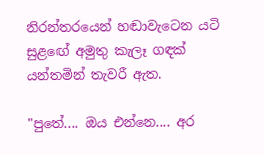නිරන්තරයෙන් හඬාවැටෙන යටි සුළ‍ඟේ අමුතු කැලෑ ගඳක් යන්තමින් තැවරී ඇත.

"පුතේ.... ඔය එන්නෙ.... අර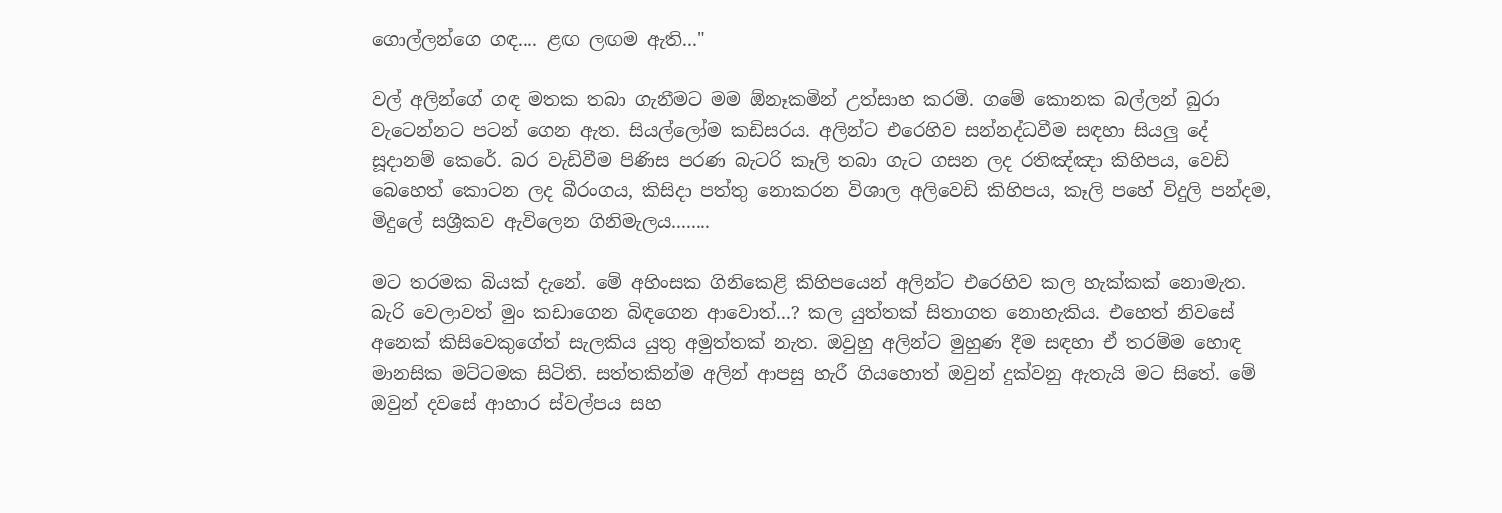ගොල්ලන්ගෙ ගඳ.... ළඟ ලඟම ඇති..."

වල් අලින්ගේ ගඳ මතක තබා ගැනීමට මම ඕනෑකමින් උත්සාහ කරමි. ගමේ කොනක බල්ලන් බුරා වැටෙන්නට පටන් ගෙන ඇත. සියල්ලෝම කඩිසරය. අලින්ට එරෙහිව සන්නද්ධවීම සඳහා සියලු දේ සූදානම් කෙරේ. බර වැඩිවීම පිණිස පරණ බැටරි කෑලි තබා ගැට ගසන ලද රතිඤ්ඤා කිහිපය, වෙඩි බෙහෙත් කොටන ලද බීරංගය, කිසිදා පත්තු නොකරන විශාල අලිවෙඩි කිහිපය, කෑලි පහේ විදුලි පන්දම, මිදුලේ සශ්‍රීකව ඇවිලෙන ගිනිමැලය........

මට තරමක බියක් දැනේ. මේ අහිංසක ගිනිකෙළි කිහිපයෙන් අලින්ට එරෙහිව කල හැක්කක් නොමැත. බැරි වෙලාවත් මුං කඩාගෙන බිඳගෙන ආවොත්...? කල යුත්තක් සිතාගත නොහැකිය. එහෙත් නිවසේ අනෙක් කිසිවෙකුගේත් සැලකිය යුතු අමුත්තක් නැත. ඔවුහු අලින්ට මුහුණ දීම සඳහා ඒ තරම්ම හොඳ මානසික මට්ටමක සිටිති. සත්තකින්ම අලින් ආපසු හැරී ගියහොත් ඔවුන් දුක්වනු ඇතැයි මට සිතේ. මේ ඔවුන් දවසේ ආහාර ස්වල්පය සහ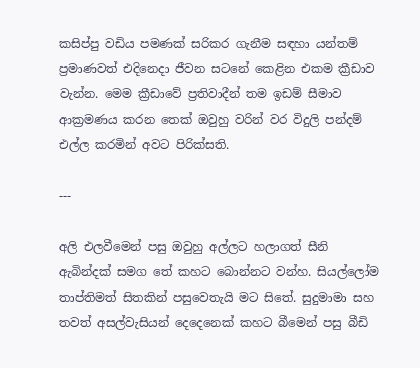කසිප්පු වඩිය පමණක් සරිකර ගැනීම සඳහා යන්තම් ප්‍රමාණවත් එදිනෙදා ජීවන සටනේ කෙළින එකම ක්‍රීඩාව වැන්න. මෙම ක්‍රීඩාවේ ප්‍රතිවාදීන් තම ඉඩම් සීමාව ආක්‍රමණය කරන තෙක් ඔවුහු වරින් වර විදුලි පන්දම් එල්ල කරමින් අවට පිරික්සති.

---

අලි එලවීමෙන් පසු ඔවුහු අල්ලට හලාගත් සීනි ඇබින්දක් සමග තේ කහට බොන්නට වන්හ. සියල්ලෝම තාප්තිමත් සිතකින් පසුවෙතැයි මට සිතේ. සුදුමාමා සහ තවත් අසල්වැසියන් දෙදෙනෙක් කහට බීමෙන් පසු බීඩි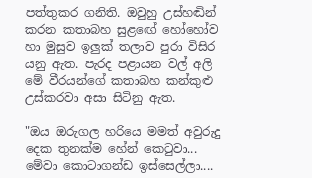පත්තුකර ගනිති. ඔවුහු උස්හඬින් කරන කතාබහ සුළ‍ඟේ හෝහෝව හා මුසුව ඉලුක් තලාව පුරා විසිර යනු ඇත. පැරද පළායන වල් අලි මේ වීරයන්ගේ කතාබහ කන්කුළු උස්කරවා අසා සිටිනු ඇත.

"ඔය ඔරුගල හරියෙ මමත් අවුරුදු දෙක තුනක්ම හේන් කෙටුවා... මේවා කොටාගන්ඩ ඉස්සෙල්ලා....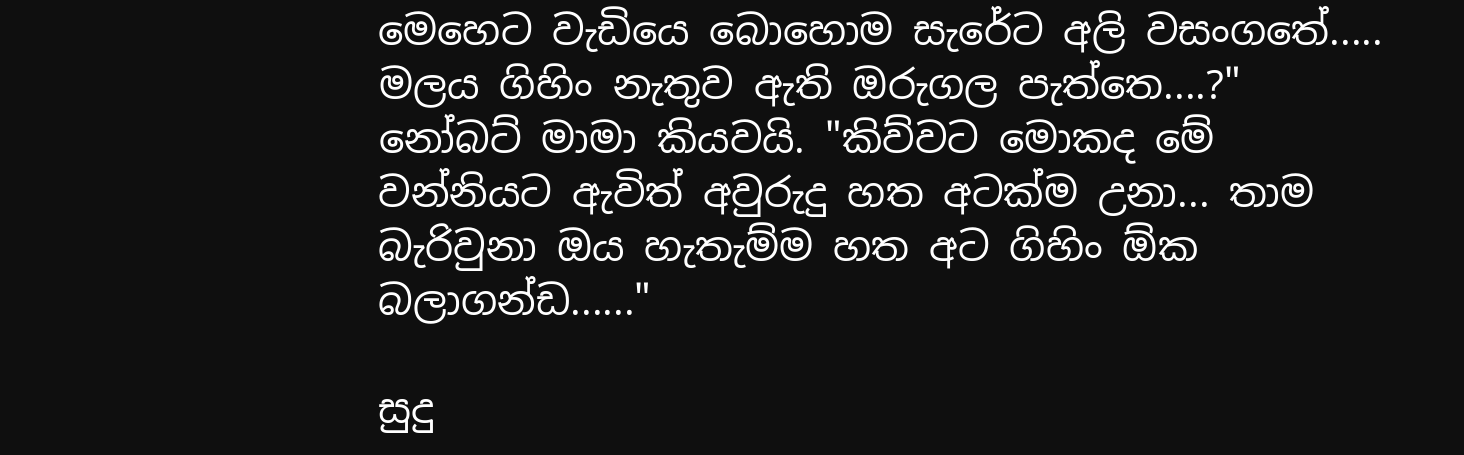මෙහෙට වැඩියෙ බොහොම සැරේට අලි වසංගතේ..... මලය ගිහිං නැතුව ඇති ඔරුගල පැත්තෙ....?" නෝබට් මාමා කියවයි. "කිව්වට මොකද මේ වන්නියට ඇවිත් අවුරුදු හත අටක්ම උනා... තාම බැරිවුනා ඔය හැතැම්ම හත අට ගිහිං ඕක බලාගන්ඩ......"

සුදු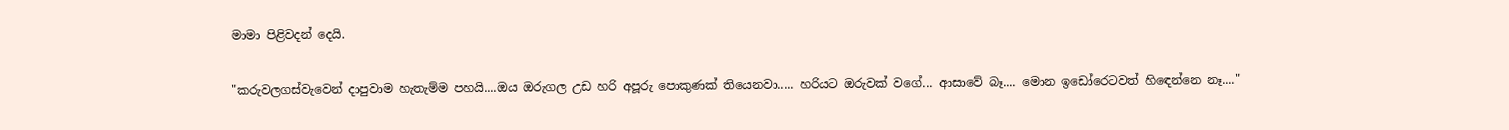මාමා පිළිවදන් දෙයි.

"කරුවලගස්වැවෙන් දාපුවාම හැතැම්ම පහයි....ඔය ඔරුගල උඩ හරි අපූරු පොකුණක් තියෙනවා..... හරියට ඔරුවක් වගේ... ආසාවේ බෑ.... මොන ඉඩෝරෙටවත් හි‍ඳෙන්නෙ නෑ...."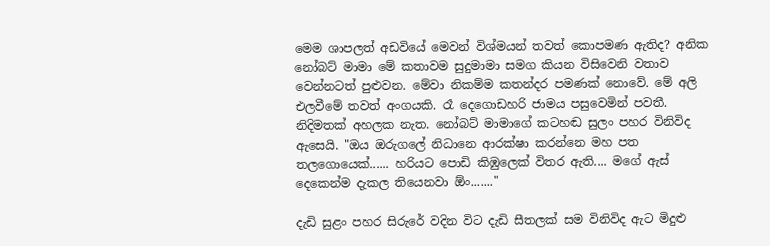මෙම ශාපලත් අඩවියේ මෙවන් විශ්මයන් තවත් කොපමණ ඇතිද? අනික නෝබට් මාමා මේ කතාවම සුදුමාමා සමග කියන විසිවෙනි වතාව වෙන්නටත් පුළුවන. මේවා නිකම්ම කතන්දර පමණක් නොවේ. මේ අලි එලවීමේ තවත් අංගයකි. රෑ දෙගොඩහරි ජාමය පසුවෙමින් පවතී. නිදිමතක් අහලක නැත. නෝබට් මාමාගේ කටහඬ සුලං පහර විනිවිද ඇසෙයි. "ඔය ඔරුගලේ නිධානෙ ආරක්ෂා කරන්නෙ මහ පත තලගොයෙක්...... හරියට පොඩි කිඹුලෙක් විතර ඇති.... මගේ ඇස් දෙකෙන්ම දැකල තියෙනවා ඕං......."

දැඩි සුළං පහර සිරුරේ වදින විට දැඩි සීතලක් සම විනිවිද ඇට මිදුළු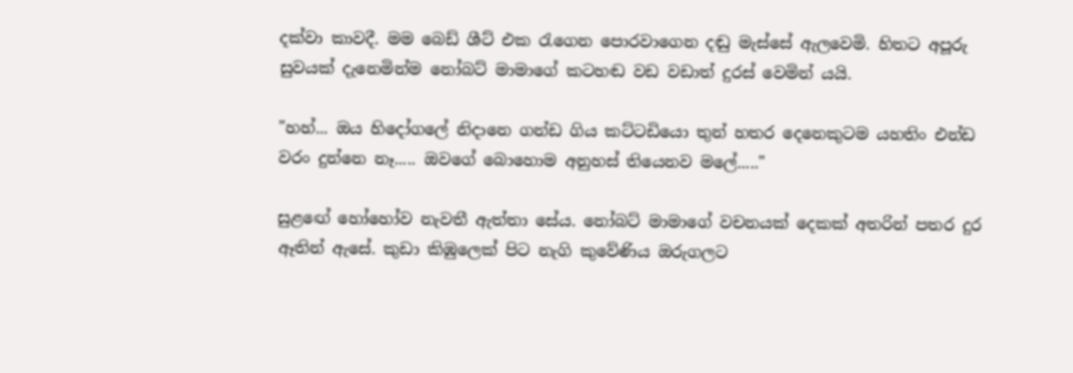දක්වා කාවදී. මම බෙඩ් ශීට් එක රැගෙන පොරවාගෙන දඬු මැස්සේ ඇලවෙමි. හිතට අපූරු සුවයක් දැනෙමින්ම නෝබට් මාම‍ාගේ කටහඬ වඩ වඩාත් දුරස් වෙමින් යයි.

"හහ්... ඔය හිදෝගලේ නිදානෙ ගන්ඩ ගිය කට්ටඩියො තුන් හතර දෙනෙකුටම යහතිං එන්ඩ වරං දුන්නෙ නෑ..... ඔවගේ බොහොම අනුහස් තියෙනව මලේ....."

සුළ‍ඟේ හෝහෝව නැවතී ඇත්තා සේය. නෝබට් මාමාගේ වචනයක් දෙකක් අතරින් පතර දුර ඈතින් ඇසේ. කුඩා කිඹුලෙක් පිට නැගි කුවේණිය ඔරුගලට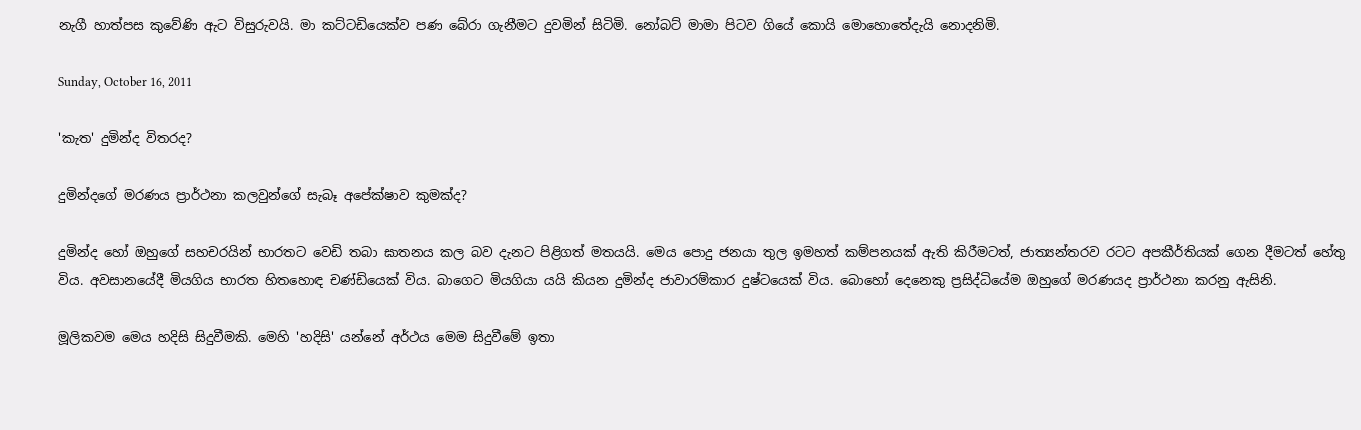නැගී හාත්පස කුවේණි ඇට විසුරුවයි. මා කට්ටඩියෙක්ව පණ බේරා ගැනීමට දුවමින් සිටිමි. නෝබට් මාමා පිටව ගියේ කොයි මොහොතේදැයි නොදනිමි.

Sunday, October 16, 2011

'කැත' දුමින්ද විතරද?

දුමින්දගේ මරණය ප්‍රාර්ථනා කලවුන්ගේ සැබෑ අපේක්ෂාව කුමක්ද?

දුමින්ද හෝ ඔහුගේ සහචරයින් භාරතට වෙඩි තබා ඝාතනය කල බව දැනට පිළිගත් මතයයි. මෙය පොදු ජනයා තුල ඉමහත් කම්පනයක් ඇති කිරීමටත්, ජාත්‍යන්තරව රටට අපකීර්තියක් ගෙන දීමටත් හේතු විය. අවසානයේදී මියගිය භාරත හිතහොඳ චණ්ඩියෙක් විය. බාගෙට මියගියා යයි කියන දුමින්ද ජාවාරම්කාර දුෂ්ටයෙක් විය. බොහෝ දෙනෙකු ප්‍රසිද්ධියේම ඔහුගේ මරණයද ප්‍රාර්ථනා කරනු ඇසිනි.

මූලිකවම මෙය හදිසි සිදුවීමකි. මෙහි 'හදිසි' යන්නේ අර්ථය මෙම සිදුවීමේ ඉතා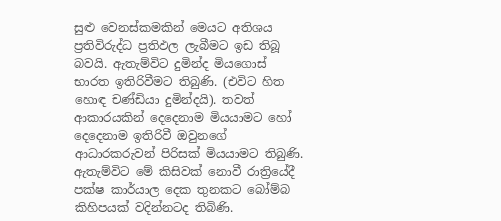සුළු වෙනස්කමකින් මෙයට අතිශය ප්‍රතිවිරුද්ධ ප්‍රතිඵල ලැබීමට ඉඩ තිබූ බවයි. ඇතැම්විට දුමින්ද මියගොස් භාරත ඉතිරිවීමට තිබුණි. (එවිට හිත හොඳ චණ්ඩියා දුමින්දයි). තවත් ආකාරයකින් දෙදෙනාම මියයාමට හෝ දෙදෙනාම ඉතිරිවී ඔවුනගේ ආධාරකරුවන් පිරිසක් මියයාමට තිබුණි. ඇතැම්විට මේ කිසිවක් නොවී රාත්‍රියේදී පක්ෂ කාර්යාල දෙක තුනකට බෝම්බ කිහිපයක් වදින්නටද තිබිණි.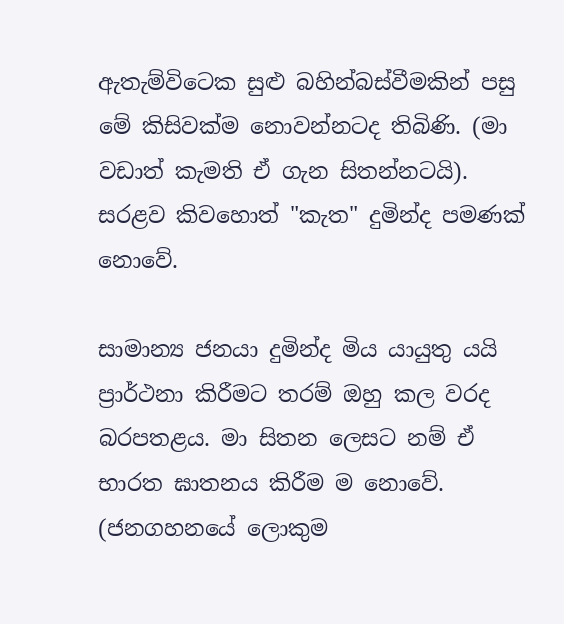ඇතැම්විටෙක සුළු බහින්බස්වීමකින් පසු මේ කිසිවක්ම නොවන්නටද තිබිණි. (මා වඩාත් කැමති ඒ ගැන සිතන්නටයි). සරළව කිවහොත් "කැත" දුමින්ද පමණක් නොවේ.

සාමාන්‍ය ජනයා දුමින්ද මිය යායුතු යයි ප්‍රාර්ථනා කිරීමට තරම් ඔහු කල වරද බරපතළය. මා සිතන ලෙසට නම් ඒ භාරත ඝාතනය කිරීම ම නොවේ. (ජනගහනයේ ලොකුම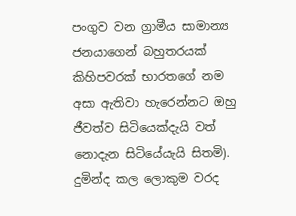පංගුව වන ග්‍රාමීය සාමාන්‍ය ජනයාගෙන් බහුතරයක් කිහිපවරක් භාරතගේ නම අසා ඇතිවා හැරෙන්නට ඔහු ජීවත්ව සිටියෙක්දැයි වත් නොදැන සිටියේයැයි සිතමි). දුමින්ද කල ලොකුම වරද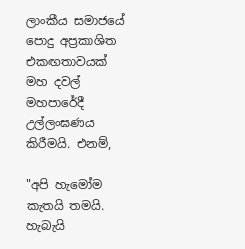ලාංකීය සමාජයේ පොදු අප්‍රකාශිත එකඟතාවයක් මහ දවල් මහපාරේදී උල්ලංඝණය කිරීමයි. එනම්,

"අපි හැමෝම කැතයි තමයි. හැබැයි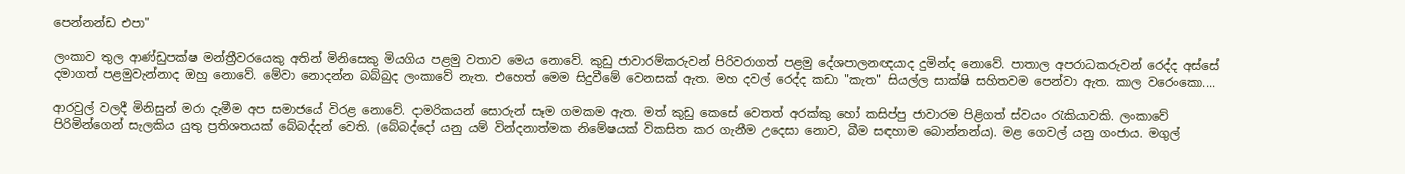පෙන්නන්ඩ එපා"

ලංකාව තුල ආණ්ඩුපක්ෂ මන්ත්‍රීවරයෙකු අතින් මිනිසෙකු මියගිය පළමු වතාව මෙය නොවේ. කුඩු ජාවාරම්කරුවන් පිරිවරාගත් පළමු දේශපාලනඥයාද දුමින්ද නොවේ. පාතාල අපරාධකරුවන් රෙද්ද අස්සේ දමාගත් පළමුවැන්නාද ඔහු නොවේ. මේවා නොදන්න බබ්බුද ලංකාවේ නැත. එහෙත් මෙම සිදුවීමේ වෙනසක් ඇත. මහ දවල් රෙද්ද කඩා "කැත" සියල්ල සාක්ෂි සහිතවම පෙන්වා ඇත. කාල වරෙංකො....

ආරවුල් වලදී මිනිසුන් මරා දැමීම අප සමාජයේ විරළ නොවේ. දාමරිකයන් සොරුන් සෑම ගමකම ඇත. මත් කුඩු කෙසේ වෙතත් අරක්කු හෝ කසිප්පු ජාවාරම පිළිගත් ස්වයං රැකියාවකි. ලංකාවේ පිරිමින්ගෙන් සැලකිය යුතු ප්‍රතිශතයක් බේබද්දන් වෙති. (බේබද්දෝ යනු යම් වින්දනාත්මක නිමේෂයක් විකසිත කර ගැනීම උදෙසා නොව, බීම සඳහාම බොන්නන්ය). මළ ගෙවල් යනු ගංජාය. මගුල්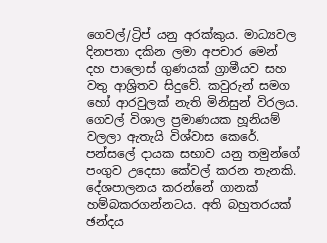ගෙවල්/ට්‍රිප් යනු අරක්කුය. මාධ්‍යවල දිනපතා දකින ලමා අපචාර මෙන් දහ පාලොස් ගුණයක් ග්‍රාමීයව සහ වතු ආශ්‍රිතව සිදුවේ. කවුරුන් සමග හෝ ආරවුලක් නැති මිනිසුන් විරලය. ගෙවල් විශාල ප්‍රමාණයක හූනියම් වලලා ඇතැයි විශ්වාස කෙරේ. පන්සලේ දායක සභාව යනු තමුන්ගේ පංගුව උදෙසා කේවල් කරන තැනකි. දේශපාලනය කරන්නේ ගානක් හම්බකරගන්නටය. අති බහුතරයක් ඡන්දය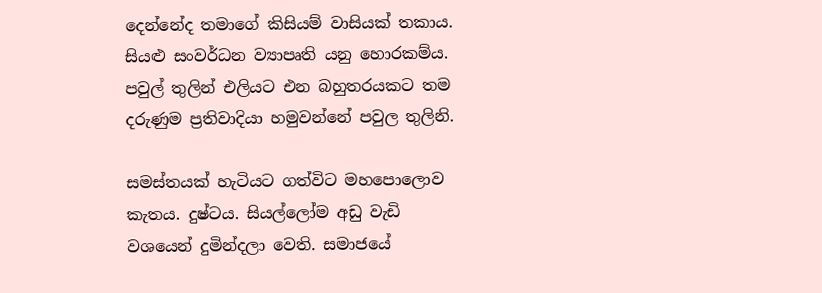දෙන්නේද තමාගේ කිසියම් වාසියක් තකාය. සියළු සංවර්ධන ව්‍යාපෘති යනු හොරකම්ය. පවුල් තුලින් එලියට එන බහුතරයකට තම දරුණුම ප්‍රතිවාදියා හමුවන්නේ පවුල තුලිනි.

සමස්තයක් හැටියට ගත්විට මහපොලොව කැතය. දුෂ්ටය. සියල්ලෝම අඩු වැඩි වශයෙන් දුමින්දලා වෙති. සමාජයේ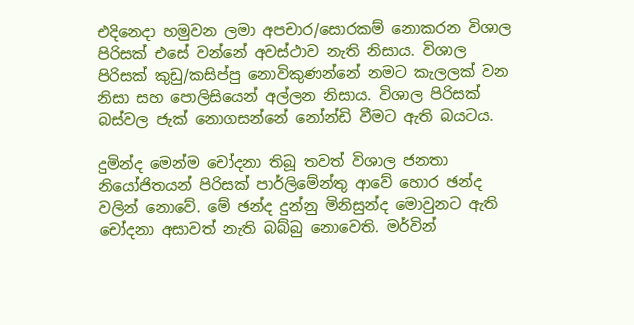එදිනෙදා හමුවන ලමා අපචාර/සොරකම් නොකරන විශාල පිරිසක් එසේ වන්නේ අවස්ථාව නැති නිසාය. විශාල පිරිසක් කුඩු/කසිප්පු නොවිකුණන්නේ නමට කැලලක් වන නිසා සහ පොලිසියෙන් අල්ලන නිසාය. විශාල පිරිසක් බස්වල ජැක් නොගසන්නේ නෝන්ඩි වීමට ඇති බයටය.

දුමින්ද මෙන්ම චෝදනා තිබූ තවත් විශාල ජනතා නියෝජිතයන් පිරිසක් පාර්ලිමේන්තු ආවේ හොර ඡන්ද වලින් නොවේ. මේ ඡන්ද දුන්නු මිනිසුන්ද මොවුනට ඇති චෝදනා අසාවත් නැති බබ්බු නොවෙති. මර්වින්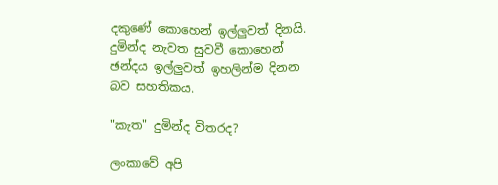දකුණේ කොහෙන් ඉල්ලුවත් දිනයි. දුමින්ද නැවත සුවවී කොහෙන් ඡන්දය ඉල්ලුවත් ඉහලින්ම දිනන බව සහතිකය.

"කැත" දුමින්ද විතරද?

ලංකාවේ අපි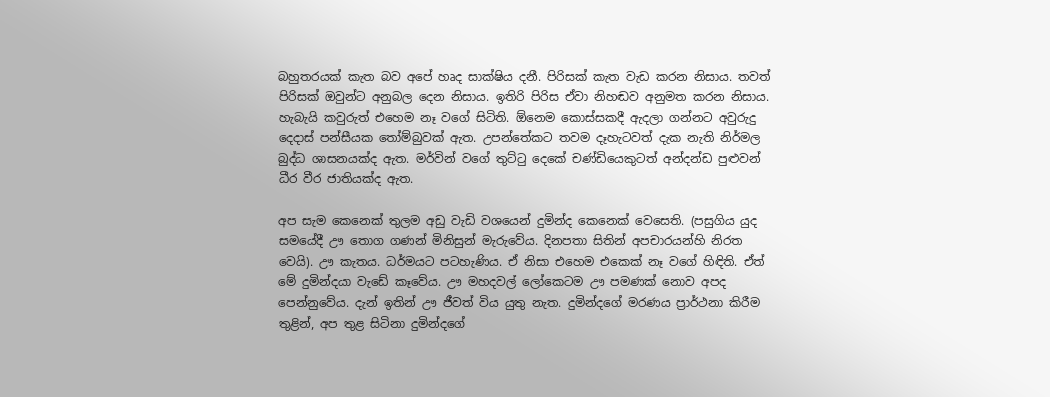බහුතරයක් කැත බව අපේ හෘද සාක්ෂිය දනී. පිරිසක් කැත වැඩ කරන නිසාය. තවත් පිරිසක් ඔවුන්ට අනුබල දෙන නිසාය. ඉතිරි පිරිස ඒවා නිහඬව අනුමත කරන නිසාය. හැබැයි කවුරුත් එහෙම නෑ වගේ සිටිති. ඕනෙම කොස්සකදී ඇදලා ගන්නට අවුරුදු දෙදාස් පන්සීයක තෝම්බුවක් ඇත. උපන්තේකට තවම දෑහැටවත් දැක නැති නිර්මල බුද්ධ ශාසනයක්ද ඇත. මර්වින් වගේ තුට්ටු දෙකේ චණ්ඩියෙකුටත් අන්දන්ඩ පුළුවන් ධීර වීර ජාතියක්ද ඇත.

අප සැම කෙනෙක් තුලම අඩු වැඩි වශයෙන් දුමින්ද කෙනෙක් වෙසෙති. (පසුගිය යුද සමයේදී ඌ තොග ගණන් මිනිසුන් මැරුවේය. දිනපතා සිතින් අපචාරයන්හි නිරත වෙයි). ඌ කැතය. ධර්මයට පටහැණිය. ඒ නිසා එහෙම එකෙක් නෑ වගේ හිඳිති. ඒත් මේ දුමින්දයා වැඩේ කෑවේය. ඌ මහදවල් ලෝකෙටම ඌ පමණක් නොව අපද පෙන්නුවේය. දැන් ඉතින් ඌ ජීවත් විය යුතු නැත. දුමින්දගේ මරණය ප්‍රාර්ථනා කිරීම තුළින්, අප තුළ සිටිනා දුමින්දගේ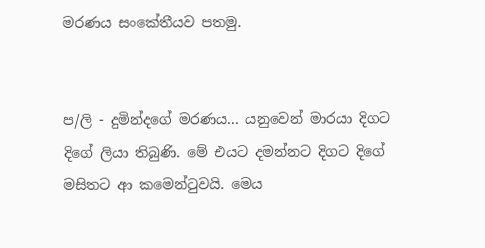මරණය සංකේතීයව පතමු.


ප/ලි - දුමින්දගේ මරණය... යනුවෙන් මාරයා දිගට දිගේ ලියා තිබුණි. මේ එයට දමන්නට දිගට දිගේ මසිතට ආ කමෙන්ටුවයි. මෙය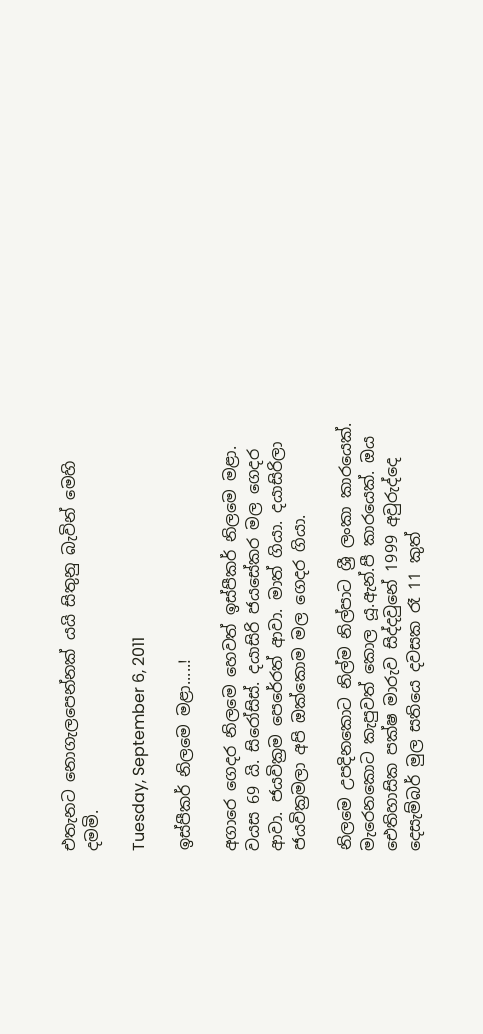එතැනට නොගැලපෙන්නක් යයි සිතුනු බැවින් මෙහි දමමි.

Tuesday, September 6, 2011

ඉස්පීකර් නිලමෙ මළා.....!

අගාරෙ ගෙදර නිලමෙ හෙවත් ඉස්පීකර් නිලමෙ මළා. වයස 69 යි. සිරෝසිස්. දයාසිරි ජයසේකර මල ගෙදර ආවා. ජයවික්‍රම පෙරේරත් ආවා. මාත් ගියා. දයාසිරිලා ජයවික්‍රමලා අපි ඔක්කොම මල ගෙදර ගියා.

නිලමෙ උපදිනකොට නිල්ම නිල්පාට ශ්‍රී ලංකා කාරයෙක්. මැරෙනකොට කැපුවත් කොල යූ.ඇන්.පී කාරයෙක්. ඔය ඓතිහාසික පක්ෂ මාරුව සිද්දවුනේ 1999 අවුරුද්දෙ දෙසැම්බර් මුල සතියෙ දවසක රෑ 11 කුත්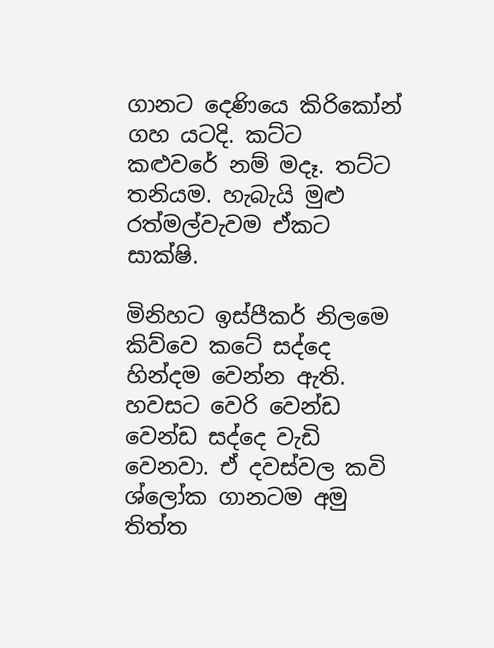ගානට දෙණියෙ කිරිකෝන් ගහ යටදි. කට්ට කළුවරේ නම් මදෑ. තට්ට තනියම. හැබැයි මුළු රත්මල්වැවම ඒකට සාක්ෂි.

මිනිහට ඉස්පීකර් නිලමෙ කිව්වෙ කටේ සද්දෙ හින්දම වෙන්න ඇති. හවසට වෙරි වෙන්ඩ වෙන්ඩ සද්දෙ වැඩි වෙනවා. ඒ දවස්වල කවි ශ්ලෝක ගානටම අමු තිත්ත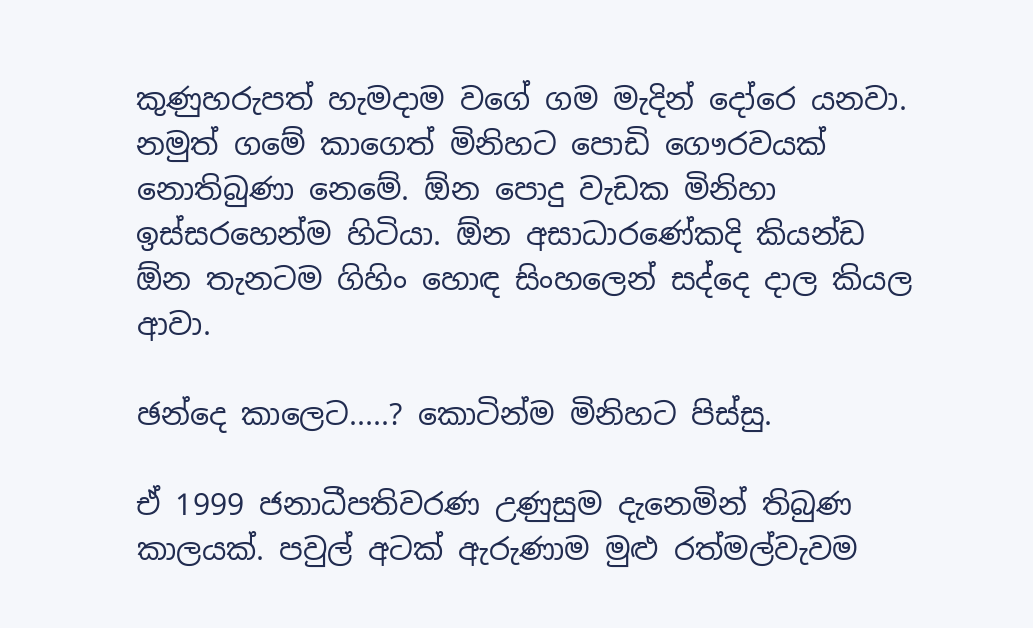කුණුහරුපත් හැමදාම වගේ ගම මැදින් දෝරෙ යනවා. නමුත් ගමේ කාගෙත් මිනිහට පොඩි ගෞරවයක් නොතිබුණා නෙමේ. ඕන පොදු වැඩක මිනිහා ඉස්සරහෙන්ම හිටියා. ඕන අසාධාරණේකදි කියන්ඩ ඕන තැනටම ගිහිං හොඳ සිංහලෙන් සද්දෙ දාල කියල ආවා.

ඡන්දෙ කාලෙට.....? කොටින්ම මිනිහට පිස්සු.

ඒ 1999 ජනාධීපතිවරණ උණුසුම දැනෙමින් තිබුණ කාලයක්. පවුල් අටක් ඇරුණාම මුළු රත්මල්වැවම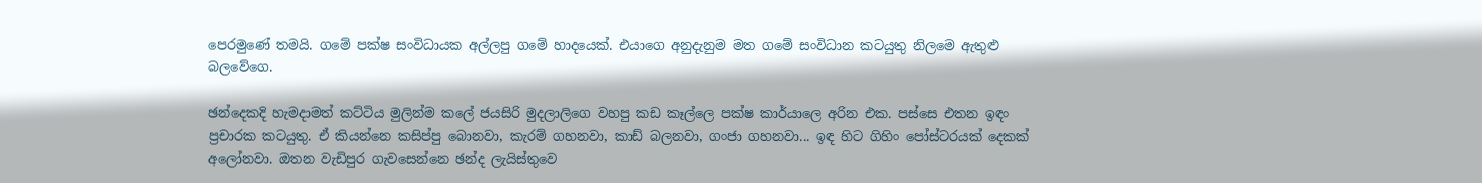පෙරමුණේ තමයි. ගමේ පක්ෂ සංවිධායක අල්ලපු ගමේ හාදයෙක්. එයාගෙ අනුදැනුම මත ගමේ සංවිධාන කටයුතු නිලමෙ ඇතුළු බලවේගෙ.

ඡන්දෙකදි හැමදාමත් කට්ටිය මුලින්ම කලේ ජයසිරි මුදලාලිගෙ වහපු කඩ කෑල්ලෙ පක්ෂ කාර්යාලෙ අරින එක. පස්සෙ එතන ඉඳං ප්‍රචාරක කටයුතු. ඒ කියන්නෙ කසිප්පු බොනවා, කැරම් ගහනවා, කාඩ් බලනවා, ගංජා ගහනවා... ඉඳ හිට ගිහිං පෝස්ටරයක් දෙකක් අලෝනවා. ඔතන වැඩිපුර ගැවසෙන්නෙ ඡන්ද ලැයිස්තුවෙ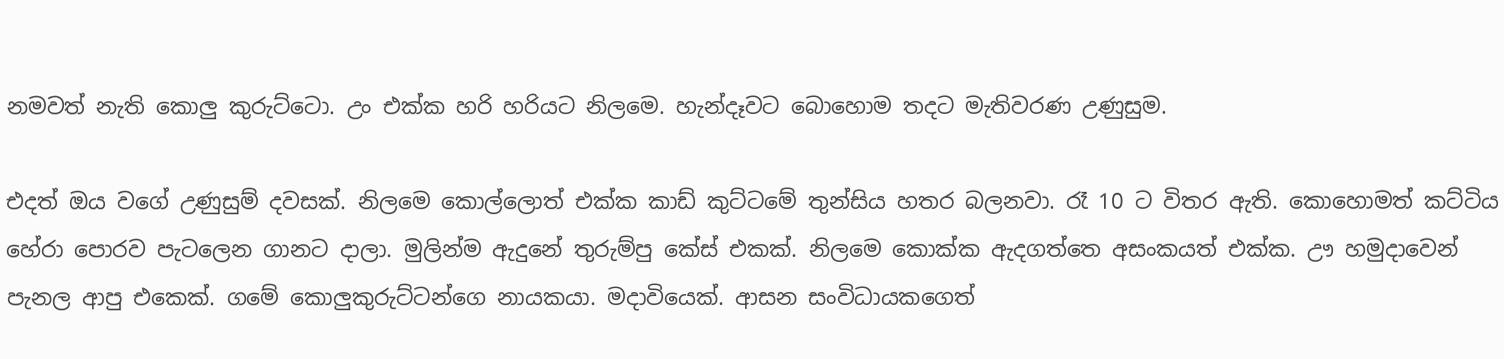නමවත් නැති කොලු කුරුට්ටො. උං එක්ක හරි හරියට නිලමෙ. හැන්දෑවට බොහොම තදට මැතිවරණ උණුසුම.

එදත් ඔය වගේ උණුසුම් දවසක්. නිලමෙ කොල්ලොත් එක්ක කාඩ් කුට්ටමේ තුන්සිය හතර බලනවා. රෑ 10 ට විතර ඇති. කොහොමත් කට්ටිය හේරා පොරව පැටලෙන ගානට දාලා. මුලින්ම ඇදුනේ තුරුම්පු කේස් එකක්. නිලමෙ කොක්ක ඇදගත්තෙ අසංකයත් එක්ක. ඌ හමුදාවෙන් පැනල ආපු එකෙක්. ගමේ කොලුකුරුට්ටන්ගෙ නායකයා. මදාවියෙක්. ආසන සංවිධායකගෙත්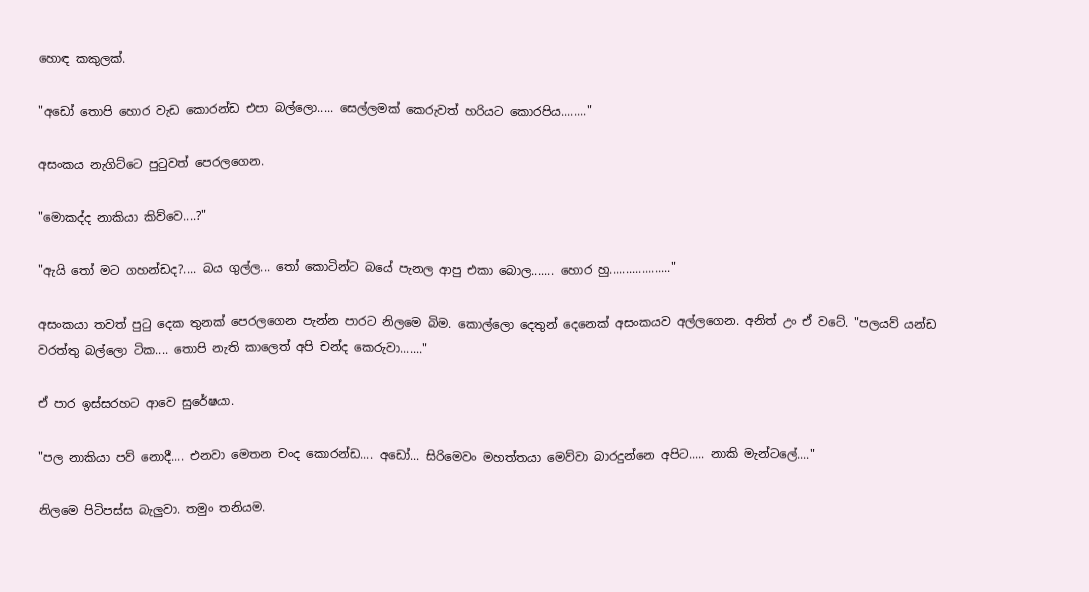හොඳ කකුලක්.

"අඩෝ තොපි හොර වැඩ කොරන්ඩ එපා බල්ලො..... සෙල්ලමක් කෙරුවත් හරියට කොරපිය........"

අසංකය නැගිට්ටෙ පුටුවත් පෙරලගෙන.

"මොකද්ද නාකියා කිව්වෙ....?"

"ඇයි තෝ මට ගහන්ඩද?.... බය ගුල්ල... තෝ කොටින්ට බයේ පැනල ආපු එකා බොල....... හොර හු..................."

අසංකයා තවත් පුටු දෙක තුනක් පෙරලගෙන පැන්න පාරට නිලමෙ බිම. කොල්ලො දෙතුන් දෙනෙක් අසංකයව අල්ලගෙන. අනිත් උං ඒ වටේ. "පලයව් යන්ඩ වරත්තු බල්ලො ටික.... තොපි නැති කාලෙත් අපි චන්ද කෙරුවා......."

ඒ පාර ඉස්සරහට ආවෙ සුරේෂයා.

"පල නාකියා පව් නොදී.... එනවා මෙතන චංද කොරන්ඩ.... අඩෝ... සිරිමෙවං මහත්තයා මෙව්වා බාරදුන්නෙ අපිට..... නාකි මැන්ටලේ...."

නිලමෙ පිටිපස්ස බැලුවා. තමුං තනියම.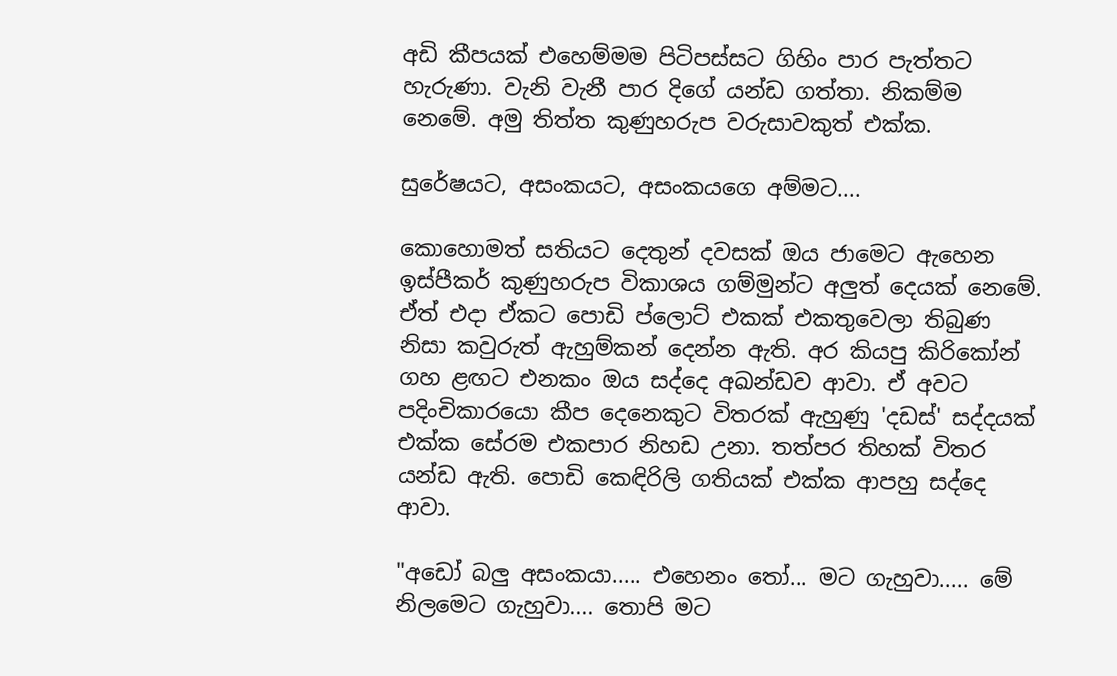අඩි කීපයක් එහෙම්මම පිටිපස්සට ගිහිං පාර පැත්තට හැරුණා. වැනි වැනී පාර දිගේ යන්ඩ ගත්තා. නිකම්ම නෙමේ. අමු තිත්ත කුණුහරුප වරුසාවකුත් එක්ක.

සුරේෂයට, අසංකයට, අසංකයගෙ අම්මට....

කොහොමත් සතියට දෙතුන් දවසක් ඔය ජාමෙට ඇහෙන ඉස්පීකර් කුණුහරුප විකාශය ගම්මුන්ට අලුත් දෙයක් නෙමේ. ඒත් එදා ඒක‍ට පොඩි ප්ලොට් එකක් එකතුවෙලා තිබුණ නිසා කවුරුත් ඇහුම්කන් දෙන්න ඇති. අර කියපු කිරිකෝන් ගහ ළඟට එනකං ඔය සද්දෙ අඛන්ඩව ආවා. ඒ අවට පදිංචිකාරයො කීප දෙනෙකුට විතරක් ඇහුණු 'දඩස්' සද්දයක් එක්ක සේරම එකපාර නිහඩ උනා. තත්පර තිහක් විතර යන්ඩ ඇති. පොඩි කෙඳිරිලි ගතියක් එක්ක ආපහු සද්දෙ ආවා.

"අඩෝ බලු අසංකයා..... එහෙනං තෝ... මට ගැහුවා..... මේ නිලමෙට ගැහුවා.... තොපි මට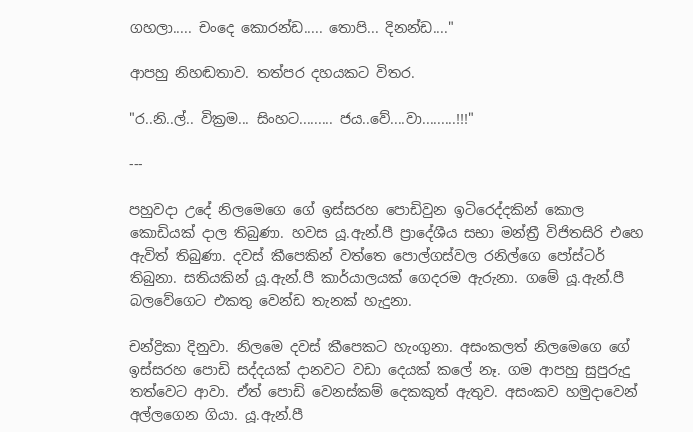ගහලා..... චංදෙ කොරන්ඩ..... තොපි... දිනන්ඩ...."

ආපහු නිහඬතාව. තත්පර දහයකට විතර.

"ර..නි..ල්.. වික්‍රම... සිංහට......... ජය..වේ....වා.........!!!"

---

පහුවදා උදේ නිල‍මෙගෙ ගේ ඉස්සරහ පොඩිවුන ඉටිරෙද්දකින් කොල කොඩියක් දාල තිබුණා. හවස යූ.ඇන්.පී ප්‍රාදේශීය සභා මන්ත්‍රී විජිතසිරි එහෙ ඇවිත් තිබුණා. දවස් කීපෙකින් වත්තෙ පොල්ගස්වල රනිල්ගෙ පෝස්ටර් තිබුනා. සතියකින් යූ.ඇන්.පී කාර්යාලයක් ගෙදරම ඇරුනා. ගමේ යූ.ඇන්.පී බලවේගෙට එකතු වෙන්ඩ තැනක් හැදුනා.

චන්ද්‍රිකා දිනුවා. නිලමෙ දවස් කීපෙකට හැංගුනා. අසංකලත් නිලමෙගෙ ගේ ඉස්සරහ පොඩි සද්දයක් දානවට වඩා දෙයක් කලේ නෑ. ගම ආපහු සුපුරුදු තත්වෙට ආවා. ඒත් පොඩි වෙනස්කම් දෙකකුත් ඇතුව. අසංකව හමුදාවෙන් අල්ලගෙන ගියා. යූ.ඇන්.පී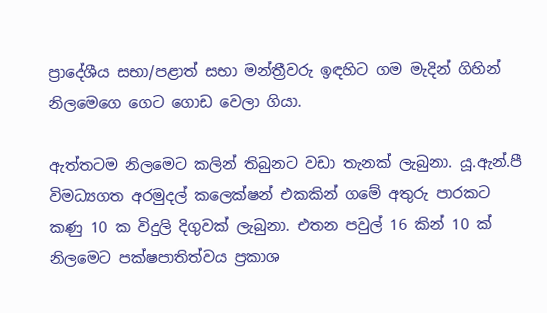ප්‍රාදේශීය සභා/පළාත් සභා මන්ත්‍රීවරු ඉඳහිට ගම මැදින් ගිහින් නිලමෙගෙ ගෙට ගොඩ වෙලා ගියා.

ඇත්තටම නිලමෙට කලින් තිබුනට වඩා තැනක් ලැබුනා. යූ.ඇන්.පී විමධ්‍යගත අරමුදල් කලෙක්ෂන් එකකින් ගමේ අතුරු පාරකට කණු 10 ක විදුලි දිගුවක් ලැබුනා. එතන පවුල් 16 කින් 10 ක් නිලමෙට පක්ෂපාතිත්වය ප්‍රකාශ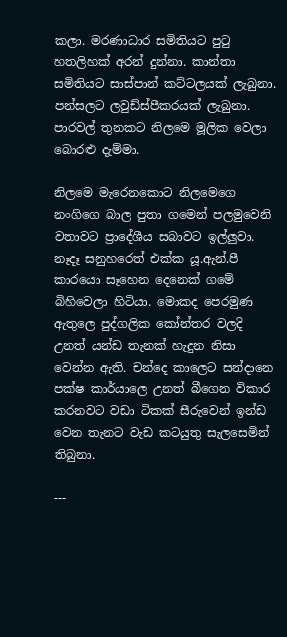කලා. මරණාධාර සමිතියට පුටු හතලිහක් අරන් දුන්නා. කාන්තා සමිතියට සාස්පාන් කට්ටලයක් ලැබුනා. පන්සලට ලවුඩ්ස්පීකරයක් ලැබුනා. පාරවල් තුනකට නිලමෙ මූලික වෙලා බොරළු දැම්මා.

නිලමෙ මැරෙනකොට නිලමෙගෙ නංගිගෙ බාල පුතා ගමෙන් පලමුවෙනි වතාවට ප්‍රාදේශීය සබාවට ඉල්ලුවා. නෑදෑ සනුහරෙත් එක්ක යූ.ඇන්.පී කාරයො සෑහෙන දෙනෙක් ගමේ බිහිවෙලා හිටියා. මොකද පෙරමුණ ඇතුලෙ පුද්ගලික කෝන්තර වලදි උනත් යන්ඩ තැනක් හැදුන නිසා වෙන්න ඇති. චන්දෙ කාලෙට ‍සන්දානෙ පක්ෂ කාර්යාලෙ උනත් බීගෙන විකාර කරනවට වඩා ටිකක් සීරුවෙන් ඉන්ඩ වෙන තැනට වැඩ කටයුතු සැලසෙමින් තිබුනා.

---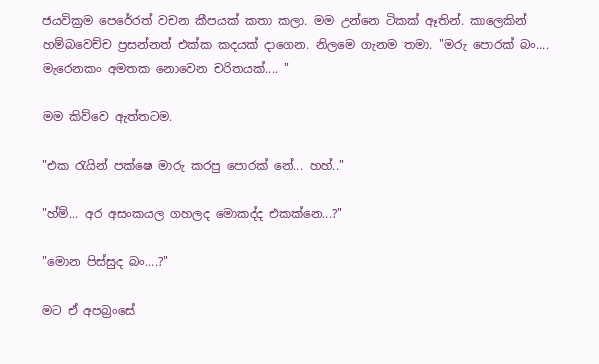ජයවික්‍රම පෙරේරත් වචන කීපයක් කතා කලා. මම උන්නෙ ටිකක් ඈතින්. කාලෙකින් හම්බවෙච්ච ප්‍රසන්නත් එක්ක කදයක් දාගෙන. නිලමෙ ගැනම තමා. "මරු පොරක් බං.... මැරෙනකං අමතක නොවෙන චරිතයක්.... "

මම කිව්වෙ ඇත්තටම.

"එක රැයින් පක්ෂෙ මාරු කරපු පොරක් නේ... හහ්.."

"හ්ම්... අර අසංකයල ගහලද මොකද්ද එකක්නෙ...?"

"මොන පිස්සුද බං....?"

මට ඒ අපබ්‍රංසේ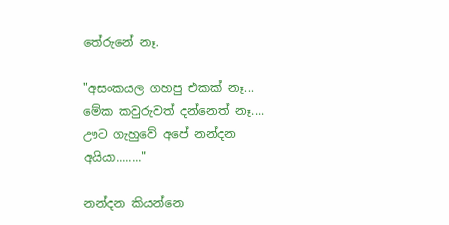තේරුනේ නෑ.

"අසංකයල ගහපු එකක් නෑ... මේක කවුරුවත් දන්නෙත් නෑ.... ඌට ගැහුවේ අපේ නන්දන අයියා........"

නන්දන කියන්නෙ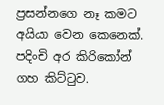ප්‍රසන්නගෙ නෑ කමට අයියා වෙන කෙනෙක්. පදිංචි අර කිරිකෝන් ගහ කිට්ටුව.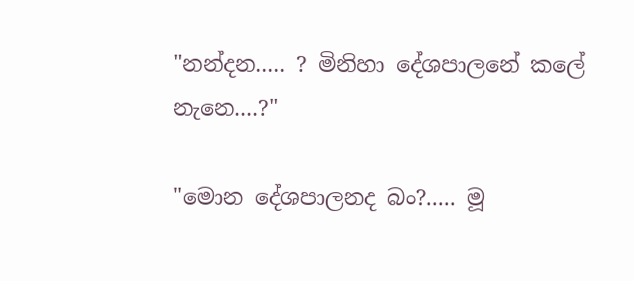"නන්දන..... ? මිනිහා දේශපාලනේ කලේ නැනෙ....?"

"මොන දේශපාලනද බං?..... මූ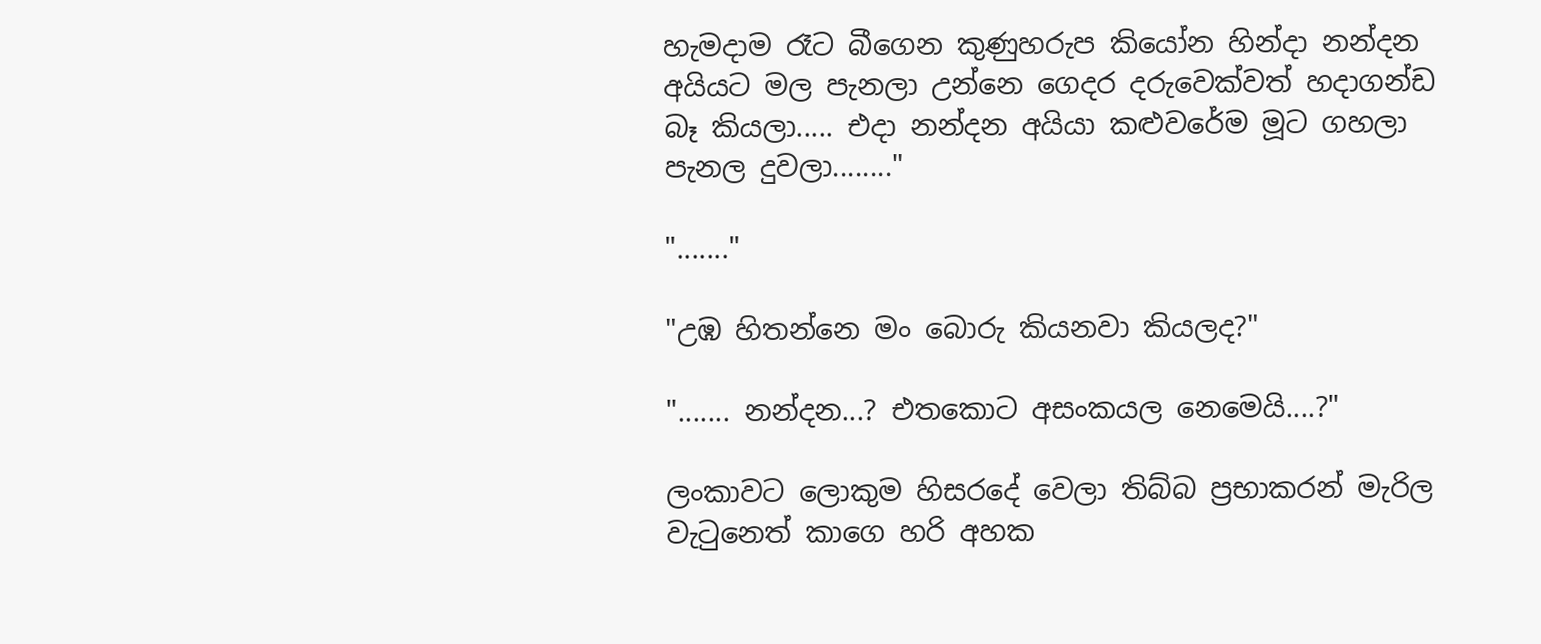හැමදාම රෑට බීගෙන කුණුහරුප කියෝන හින්දා නන්දන අයියට මල පැනලා උන්නෙ ගෙදර දරුවෙක්වත් හදාගන්ඩ බෑ කියලා..... එදා නන්දන අයියා කළුවරේම මූට ගහලා පැනල දුවලා........"

"......."

"උඹ හිතන්නෙ මං බොරු කියනවා කියලද?"

"....... නන්දන...? එතකොට අසංකයල නෙමෙයි....?"

ලංකාවට ලොකුම හිසරදේ වෙලා තිබ්බ ප්‍රභාකරන් මැරිල වැටුනෙත් කාගෙ හරි අහක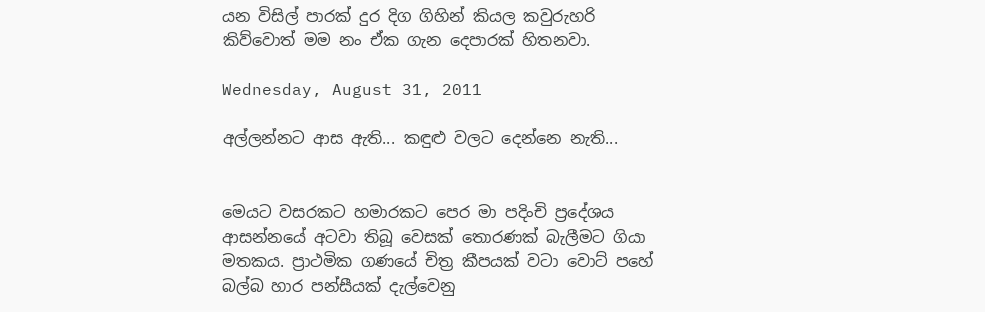යන විසිල් පාරක් දුර දිග ගිහින් කියල කවුරුහරි කිව්වොත් මම නං ඒක ගැන දෙපාරක් හිතනවා.

Wednesday, August 31, 2011

අල්ලන්නට ආස ඇති... කඳුළු වලට දෙන්නෙ නැති...


මෙයට වසරකට හමාරකට පෙර මා පදිංචි ප්‍රදේශය ආසන්නයේ අටවා තිබූ වෙසක් තොරණක් බැලීමට ගියා මතකය. ප්‍රාථමික ගණයේ චිත්‍ර කීපයක් වටා වොට් පහේ බල්බ හාර පන්සීයක් දැල්වෙනු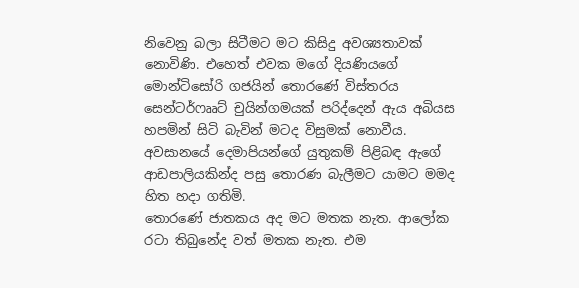නිවෙනු බලා සිටීමට මට කිසිදු අවශ්‍යතාවක් නොවිණි. එහෙත් එවක මගේ දියණියගේ මොන්ටිසෝරි ගජයින් තොරණේ විස්තරය සෙන්ටර්ෆෲට් චුයින්ගමයක් පරිද්දෙන් ඇය අබියස හපමින් සිටි බැවින් මටද විසුමක් නොවීය. අවසානයේ දෙමාපියන්ගේ යුතුකම් පිළිබඳ ඇගේ ආඩපාලියකින්ද පසු තොරණ බැලීමට යාමට මමද හිත හදා ගතිමි.
තොරණේ ජාතකය අද මට මතක නැත. ආලෝක රටා තිබුනේද වත් මතක නැත. එම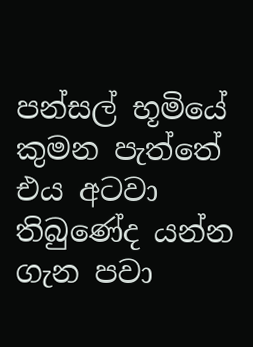පන්සල් භූමියේ කුමන පැත්තේ එය අටවා තිබුණේද යන්න ගැන පවා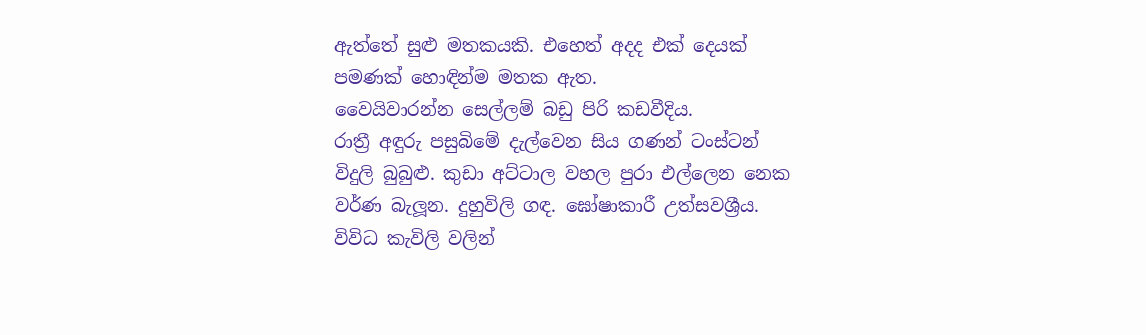ඇත්තේ සුළු මතකයකි. එහෙත් අදද එක් දෙයක් පමණක් හොඳින්ම මතක ඇත.
වෛයිවාරන්න සෙල්ලම් බඩු පිරි කඩවීදිය.
රාත්‍රී අඳුරු පසුබිමේ දැල්වෙන සිය ගණන් ටංස්ටන් විදුලි බුබුළු. කුඩා අට්ටාල වහල පුරා එල්ලෙන නෙක වර්ණ බැලූන. දුහුවිලි ගඳ. ඝෝෂාකාරී උත්සවශ්‍රීය. විවිධ කැවිලි වලින්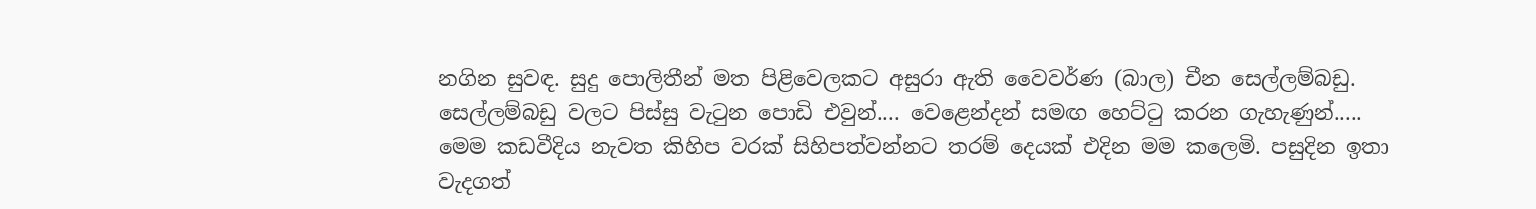නගින සුවඳ. සුදු පොලිතීන් මත පිළිවෙලකට අසුරා ඇති වෛවර්ණ (බාල) චීන සෙල්ලම්බඩු. සෙල්ලම්බඩු වලට පිස්සු වැටුන පොඩි එවුන්.... වෙළෙන්දන් සමඟ හෙට්ටු කරන ගැහැණුන්.....
මෙම කඩවීදිය නැවත කිහිප වරක් සිහිපත්වන්නට තරම් දෙයක් එදින මම කලෙමි. පසුදින ඉතා වැදගත්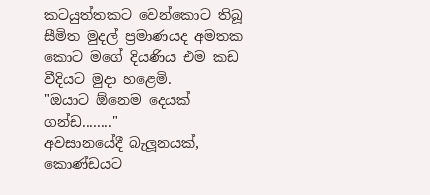කටයුත්තකට වෙන්කොට තිබූ සීමිත මුදල් ප්‍රමාණයද අමතක කොට මගේ දියණිය එම කඩ වීදියට මුදා හළෙමි.
"ඔයාට ඕනෙම දෙයක් ගන්ඩ........"
අවසානයේදී බැලූනයක්, කොණ්ඩයට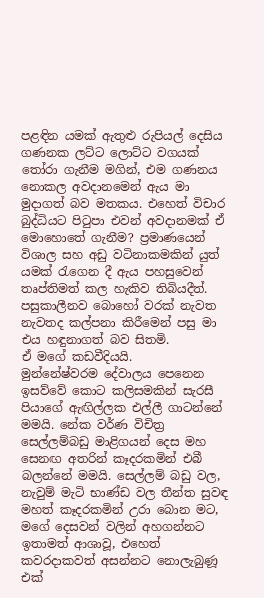පළඳින යමක් ඇතුළු රුපියල් දෙසිය ගණනක ලට්ට ලොට්ට වගයක් තෝරා ගැනීම මගින්, එම ගණනය නොකල අවදානමෙන් ඇය මා මුදාගත් බව මතකය. එහෙත් විචාර බුද්ධියට පිටුපා එවන් අවදානමක් ඒ මොහොතේ ගැනීම? ප්‍රමාණයෙන් විශාල සහ අඩු වටිනාකමකින් යුත් යමක් රැගෙන දී ඇය පහසුවෙන් තෘප්තිමත් කල හැකිව තිබියදීත්.
පසුකාලීනව බොහෝ වරක් නැවත නැවතද කල්පනා කිරීමෙන් පසු මා එය හඳුනාගත් බව සිතමි.
ඒ මගේ කඩවීදියයි.
මුන්නේෂ්වරම දේවාලය පෙනෙන ඉසව්වේ කොට කලිසමකින් සැරසී පියාගේ ඇඟිල්ලක එල්ලී ගාටන්නේ මමයි. නේක වර්ණ විචිත්‍ර සෙල්ලම්බඩු මාළිගයන් දෙස මහ සෙනඟ අතරින් කෑදරකමින් එබී බලන්නේ මමයි. සෙල්ලම් බඩු වල, නැවුම් මැටි භාණ්ඩ වල තීන්ත සුවඳ මහත් කෑදරකමින් උරා බොන මට, මගේ දෙසවන් වලින් අහගන්නට ඉතාමත් ආශාවූ, එහෙත් කවරදාකවත් අසන්නට නොලැබුණූ එක්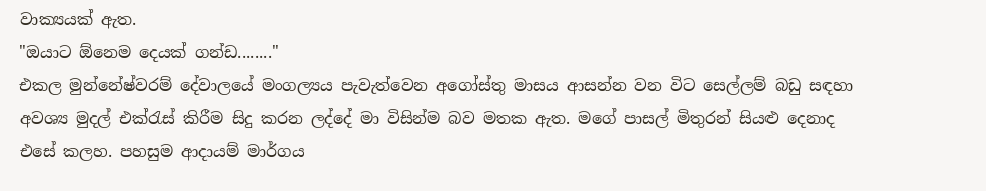වාක්‍යයක් ඇත.
"ඔයාට ඕනෙම දෙයක් ගන්ඩ........"
එකල මුන්නේෂ්වරම් දේවාලයේ මංගල්‍යය පැවැත්වෙන අගෝස්තු මාසය ආසන්න වන විට සෙල්ලම් බඩු සඳහා අවශ්‍ය මුදල් එක්රැස් කිරීම සිදු කරන ලද්දේ මා විසින්ම බව මතක ඇත. මගේ පාසල් මිතුරන් සියළු දෙනාද එසේ කලහ. පහසුම ආදායම් මාර්ගය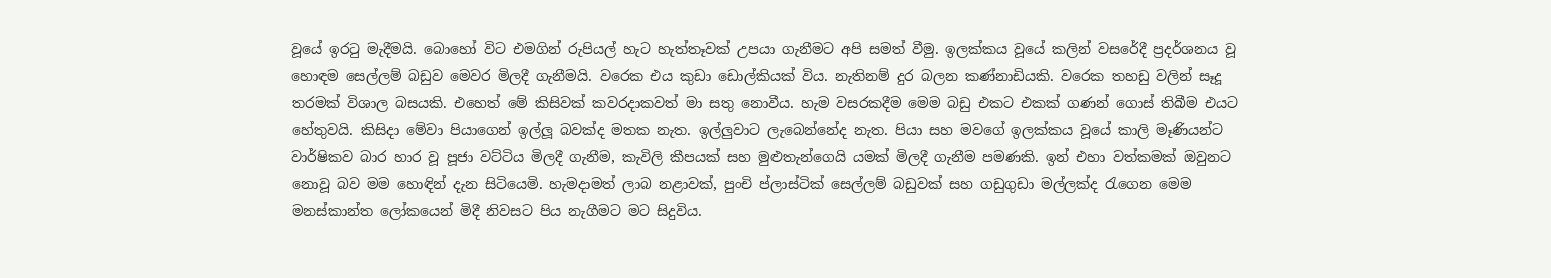වූයේ ඉරටු මැදීමයි. බොහෝ විට එමගින් රුපියල් හැට හැත්තෑවක් උපයා ගැනීමට අපි සමත් වීමු. ඉලක්කය වූයේ කලින් වසරේදී ප්‍රදර්ශනය වූ හොඳම සෙල්ලම් බඩුව මෙවර මිලදී ගැනීමයි. වරෙක එය කුඩා ඩොල්කියක් විය. නැතිනම් දුර බලන කණ්නාඩියකි. වරෙක තහඩු වලින් සෑදූ තරමක් විශාල බසයකි. එහෙත් මේ කිසිවක් කවරදාකවත් මා සතු නොවීය. හැම වසරකදීම මෙම බඩු එකට එකක් ගණන් ගොස් තිබීම එයට හේතුවයි. කිසිදා මේවා පියාගෙන් ඉල්ලූ බවක්ද මතක නැත. ඉල්ලුවාට ලැබෙන්නේද නැත. පියා සහ මවගේ ඉලක්කය වූයේ කාලි මෑණියන්ට වාර්ෂිකව බාර හාර වූ පූජා වට්ටිය මිලදී ගැනීම, කැවිලි කීපයක් සහ මුළුතැන්ගෙයි යමක් මිලදී ගැනීම පමණකි. ඉන් එහා වත්කමක් ඔවුනට නොවූ බව මම හොඳින් දැන සිටියෙමි. හැමදාමත් ලාබ නළාවක්, පුංචි ප්ලාස්ටික් සෙල්ලම් බඩුවක් සහ ගඩුගුඩා මල්ලක්ද රැගෙන මෙම මනස්කාන්ත ලෝකයෙන් මිදී නිවසට පිය නැගීමට මට සිදුවිය.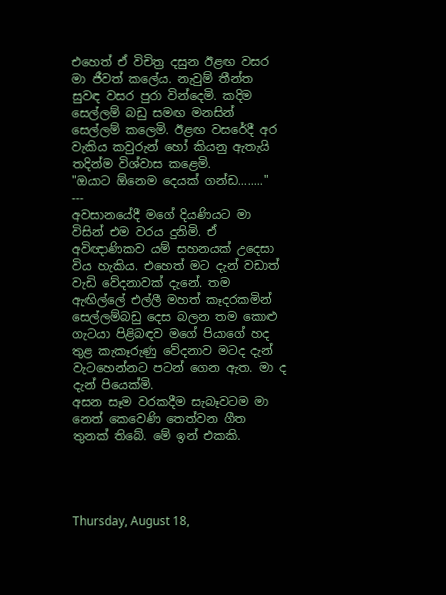එහෙත් ඒ විචිත්‍ර දසුන ඊළඟ වසර මා ජීවත් කලේය. නැවුම් තීන්ත සුවඳ වසර පුරා වින්දෙමි. කදිම සෙල්ලම් බඩු සමඟ මනසින් සෙල්ලම් කලෙමි. ඊළඟ වසරේදී අර වැකිය කවුරුන් හෝ කියනු ඇතැයි තදින්ම විශ්වාස කළෙමි.
"ඔයාට ඕනෙම දෙයක් ගන්ඩ........"
---
අවසානයේදී මගේ දියණියට මා විසින් එම වරය දුනිමි. ඒ අවිඥාණිකව යම් සහනයක් උදෙසා විය හැකිය. එහෙත් මට දැන් වඩාත් වැඩි වේදනාවක් දැනේ. තම ඇඟිල්ලේ එල්ලී මහත් කෑදරකමින් සෙල්ලම්බඩු දෙස බලන තම කොළු ගැටයා පිළිබඳව මගේ පියාගේ හද තුළ කැකෑරුණු වේදනාව මටද දැන් වැටහෙන්නට පටන් ගෙන ඇත. මා ද දැන් පියෙක්මි.
අසන සෑම වරකදීම සැබෑවටම මා නෙත් කෙවෙණි තෙත්වන ගීත තුනක් තිබේ. මේ ඉන් එකකි.




Thursday, August 18,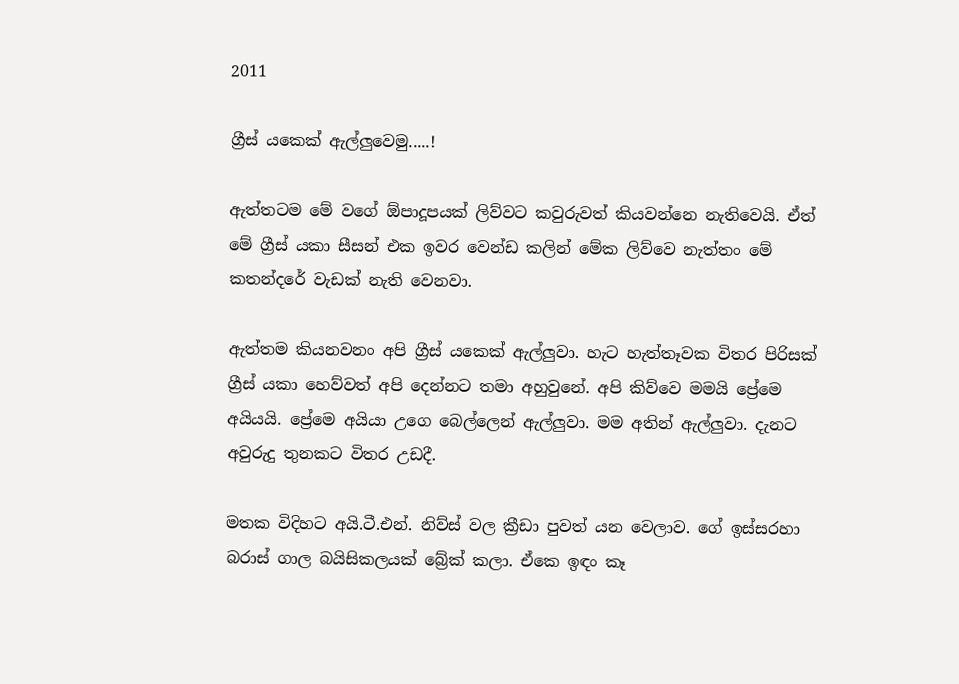2011

ග්‍රීස් යකෙක් ඇල්ලුවෙමු.....!

ඇත්තටම මේ වගේ ඕපාදූපයක් ලිව්වට කවුරුවත් කියවන්නෙ නැතිවෙයි. ඒත් මේ ග්‍රීස් යකා සීසන් එක ඉවර වෙන්ඩ කලින් මේක ලිව්වෙ නැත්තං මේ කතන්දරේ වැඩක් නැති වෙනවා.

ඇත්තම කියනවනං අපි ග්‍රීස් යකෙක් ඇල්ලුවා. හැට හැත්තෑවක විතර පිරිසක් ග්‍රීස් යකා හෙව්වත් අපි දෙන්නට තමා අහුවුනේ. අපි කිව්වෙ මමයි ප්‍රේමෙ අයියයි. ප්‍රේමෙ අයියා උගෙ බෙල්ලෙන් ඇල්ලුවා. මම අතින් ඇල්ලුවා. දැනට අවුරුදු තුනකට විතර උඩදී.

මතක විදිහට අයි.ටී.එන්. නිව්ස් වල ක්‍රීඩා පුවත් යන වෙලාව. ගේ ඉස්සරහා බරාස් ගාල බයිසිකලයක් බ්‍රේක් කලා. ඒකෙ ඉඳං කෑ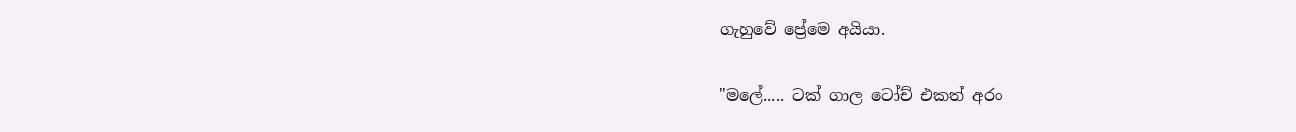ගැහුවේ ප්‍රේමෙ අයියා.

"මලේ..... ටක් ගාල ටෝච් එකත් අරං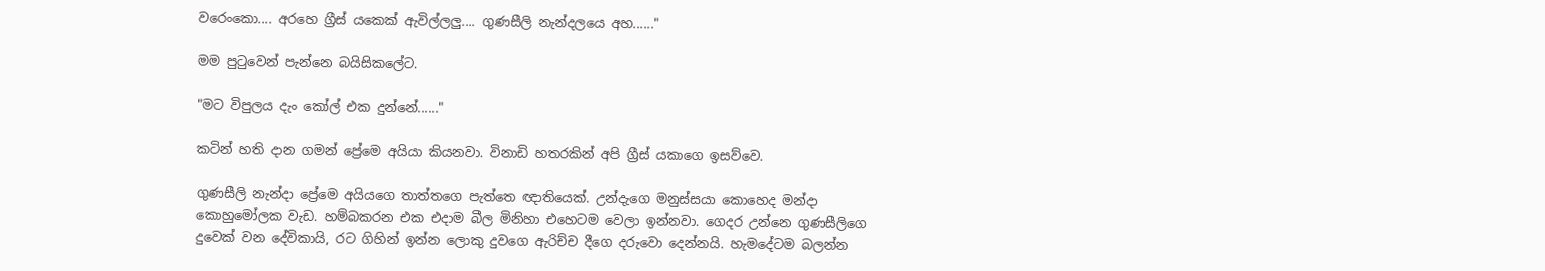වරෙංකො.... අරහෙ ග්‍රීස් යකෙක් ඇවිල්ලලු.... ගුණසීලි නැන්දලයෙ අහ......"

මම පුටුවෙන් පැන්නෙ බයිසිකලේට.

"මට විපුලය දැං කෝල් එක දුන්නේ......"

කටින් හති දාන ගමන් ප්‍රේමෙ අයියා කියනවා. විනාඩි හතරකින් අපි ග්‍රීස් යකාගෙ ඉසව්වෙ.

ගුණසීලි නැන්දා ප්‍රේමෙ අයියගෙ තාත්තගෙ පැත්තෙ ඥාතියෙක්. උන්දැගෙ මනුස්සයා කොහෙද මන්දා කොහුමෝලක වැඩ. හම්බකරන එක එදාම බීල මිනිහා එහෙටම වෙලා ඉන්නවා. ගෙදර උන්නෙ ගුණසීලිගෙ දුවෙක් වන දේවිකායි, රට ගිහින් ඉන්න ලොකු දුවගෙ ඇරිච්ච දීගෙ දරුවො දෙන්නයි. හැමදේටම බලන්න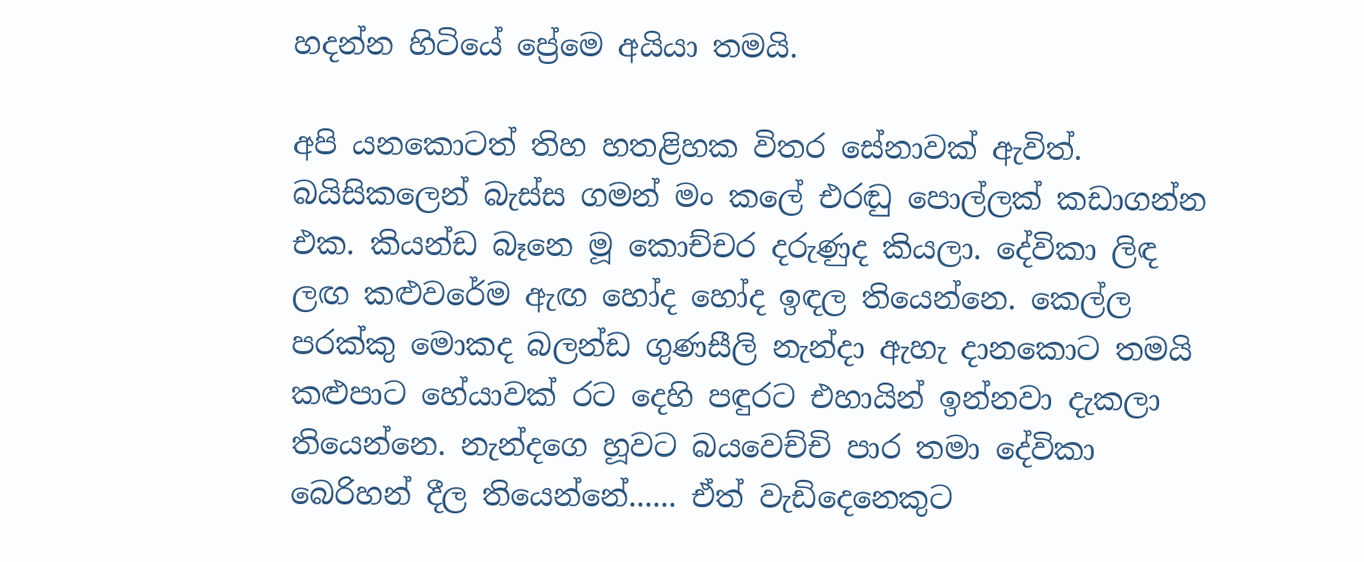හදන්න හිටියේ ප්‍රේමෙ අයියා තමයි.

අපි යනකොටත් තිහ හතළිහක විතර සේනාවක් ඇවිත්. බයිසිකලෙන් බැස්ස ගමන් මං කලේ එරඬු පොල්ලක් කඩාගන්න එක. කියන්ඩ බෑනෙ මූ කොච්චර දරුණුද කියලා. දේවිකා ලිඳ ලඟ කළුවරේම ඇඟ හෝද හෝද ඉඳල තියෙන්නෙ. කෙල්ල පරක්කු මොකද බලන්ඩ ගුණසීලි නැන්දා ඇහැ දානකොට තමයි කළුපාට හේයාවක් රට දෙහි පඳුරට එහායින් ඉන්නවා දැකලා තියෙන්නෙ. නැන්දගෙ හූවට බයවෙච්චි පාර තමා දේවිකා බෙරිහන් දීල තියෙන්නේ...... ඒත් වැඩිදෙනෙකුට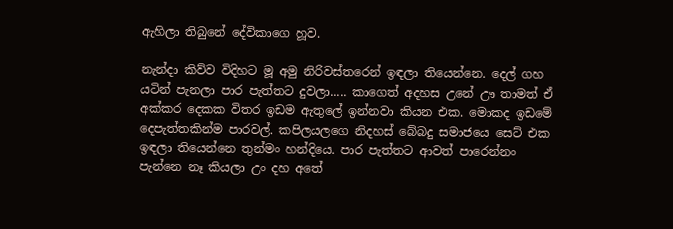ඇහිලා තිබුනේ දේවිකාගෙ හූව.

නැන්දා කිව්ව විදිහට මූ අමු නිරිවස්තරෙන් ඉඳලා තියෙන්නෙ. දෙල් ගහ යටින් පැනලා පාර පැත්තට දුවලා..... කාගෙත් අදහස උනේ ඌ තාමත් ඒ අක්කර දෙකක විතර ඉඩම ඇතුලේ ඉන්නවා කියන එක. මොකද ඉඩමේ දෙපැත්තකින්ම පාරවල්. කපිලයලගෙ නිදහස් බේබදු සමාජයෙ සෙට් එක ඉඳලා තියෙන්නෙ තුන්මං හන්දියෙ. පාර පැත්තට ආවත් පාරෙන්නං පැන්නෙ නෑ කියලා උං දහ අතේ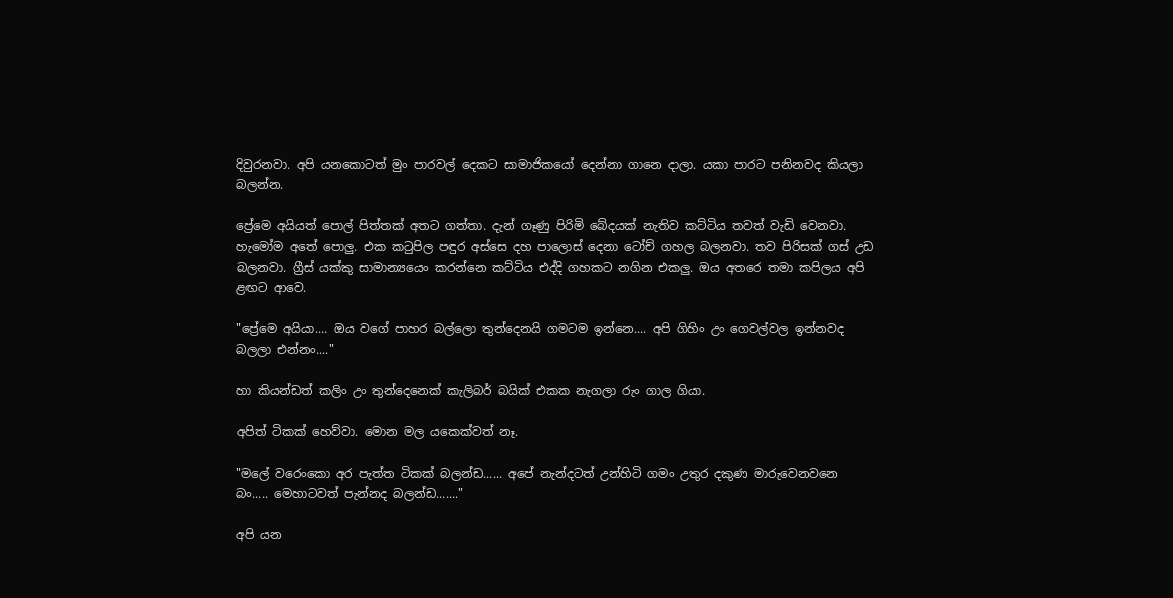දිවුරනවා. අපි යනකොටත් මුං පාරවල් දෙකට සාමාජිකයෝ දෙන්නා ගානෙ දාලා. යකා පාරට පනිනවද කියලා බලන්න.

ප්‍රේමෙ අයියත් පොල් පිත්තක් අතට ගත්තා. දැන් ගෑණු පිරිමි බේදයක් නැතිව කට්ටිය තවත් වැඩි වෙනවා. හැමෝම අතේ පොලු. එක කටුපිල පඳුර අස්සෙ දහ පාලොස් දෙනා ටෝච් ගහල බලනවා. තව පිරිසක් ගස් උඩ බලනවා. ග්‍රීස් යක්කු සාමාන්‍යයෙං කරන්නෙ කට්ටිය එද්දි ගහකට නගින එකලු. ඔය අතරෙ තමා කපිලය අපි ළඟට ආවෙ.

"ප්‍රේමෙ අයියා.... ඔය වගේ පාහර බල්ලො තුන්දෙනයි ගමටම ඉන්නෙ.... අපි ගිහිං උං ගෙවල්වල ඉන්නවද බලලා එන්නං...."

හා කියන්ඩත් කලිං උං තුන්දෙනෙක් කැලිබර් බයික් එකක නැගලා රුං ගාල ගියා.

අපිත් ටිකක් හෙව්වා. මොන මල යකෙක්වත් නෑ.

"මලේ වරෙංකො අර පැත්ත ටිකක් බලන්ඩ...... අපේ නැන්දටත් උන්හිටි ගමං උතුර දකුණ මාරුවෙනවනෙ බං..... මෙහාටවත් පැන්නද බලන්ඩ......."

අපි යන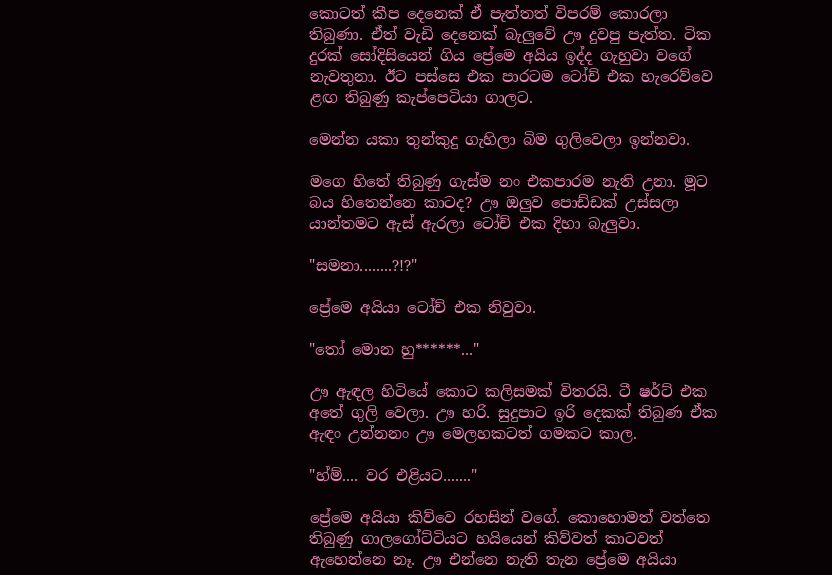කොටත් කීප දෙනෙක් ඒ පැත්තත් විපරම් කොරලා තිබුණා. ඒත් වැඩි දෙනෙක් බැලුවේ ඌ දුවපු පැත්ත. ටික දුරක් සෝදිසියෙන් ගිය ප්‍රේමෙ අයිය ඉද්ද ගැහුවා වගේ නැවතුනා. ඊට පස්සෙ එක පාරටම ටෝච් එක හැරෙව්වෙ ළඟ තිබුණු කැප්පෙටියා ගාලට.

මෙන්න යකා තුන්කුදු ගැහිලා බිම ගුලිවෙලා ඉන්නවා.

මගෙ හිතේ තිබුණු ගැස්ම නං එකපාරම නැති උනා. මූට බය හිතෙන්නෙ කාටද? ඌ ඔලුව පොඩ්ඩක් උස්සලා යාන්තමට ඇස් ඇරලා ටෝච් එක දිහා බැලුවා.

"සමනා........?!?"

ප්‍රේමෙ අයියා ටෝච් එක නිවුවා.

"තෝ මොන හු******..."

ඌ ඇඳල හිටියේ කොට කලිසමක් විතරයි. ටී ෂර්ට් එක අතේ ගුලි වෙලා. ඌ හරි. සුදුපාට ඉරි දෙකක් තිබුණ ඒක ඇඳං උන්නනං ඌ මෙලහකටත් ගමකට කාල.

"හ්ම්.... වර එළියට......."

ප්‍රේමෙ අයියා කිව්වෙ රහසින් වගේ. කොහොමත් වත්තෙ තිබුණු ගාලගෝට්ටියට හයියෙන් කිව්වත් කාටවත් ඇහෙන්නෙ නෑ. ඌ එන්නෙ නැති තැන ප්‍රේමෙ අයියා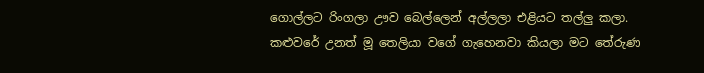ගොල්ලට රිංගලා ඌව බෙල්ලෙන් අල්ලලා එළියට තල්ලු කලා. කළුවරේ උනත් මූ තෙලියා වගේ ගැහෙනවා කියලා මට තේරුණ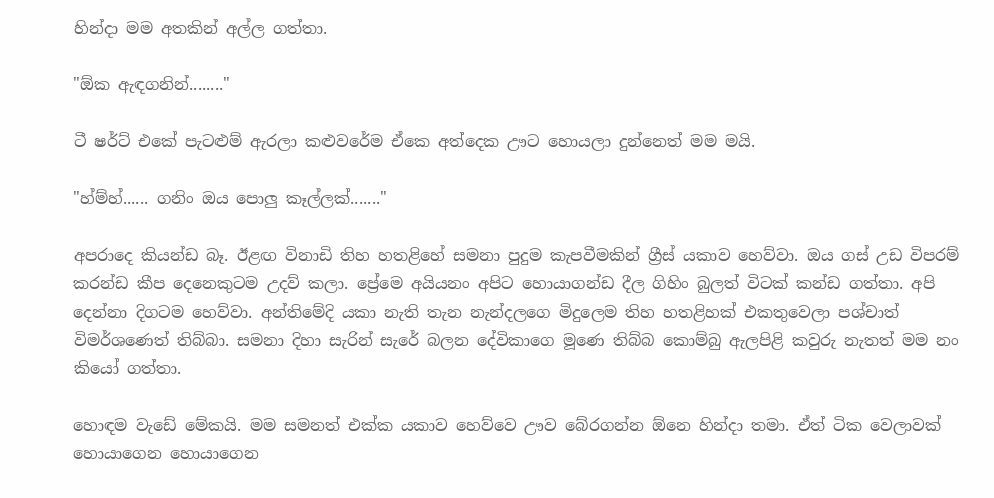හින්දා මම අතකින් අල්ල ගත්තා.

"ඕක ඇඳගනින්........"

ටී ෂර්ට් එකේ පැටළුම් ඇරලා කළුවරේම ඒකෙ අත්දෙක ඌට හොයලා දුන්නෙත් මම මයි.

"හ්ම්හ්...... ගනිං ඔය පොලු කෑල්ලක්......."

අපරාදෙ කියන්ඩ බෑ. ඊළඟ විනාඩි තිහ හතළිහේ සමනා පුදුම කැපවීමකින් ග්‍රීස් යකාව හෙව්වා. ඔය ගස් උඩ විපරම් කරන්ඩ කීප දෙනෙකුටම උදව් කලා. ප්‍රේමෙ අයියනං අපිට හොයාගන්ඩ දීල ගිහිං බුලත් විටක් කන්ඩ ගත්තා. අපි දෙන්නා දිගටම හෙව්වා. අන්තිමේදි යකා නැති තැන නැන්දලගෙ මිදුලෙම තිහ හතළිහක් එකතුවෙලා පශ්චාත් විමර්ශණෙත් තිබ්බා. සමනා දිහා සැරින් සැරේ බලන දේවිකාගෙ මූණෙ තිබ්බ කොම්බු ඇලපිළි කවුරු නැතත් මම නං කියෝ ගත්තා.

හොඳම වැඩේ මේකයි. මම සමනත් එක්ක යකාව හෙව්වෙ ඌව බේරගන්න ඕනෙ හින්දා තමා. ඒත් ටික වෙලාවක් හොයාගෙන හොයාගෙන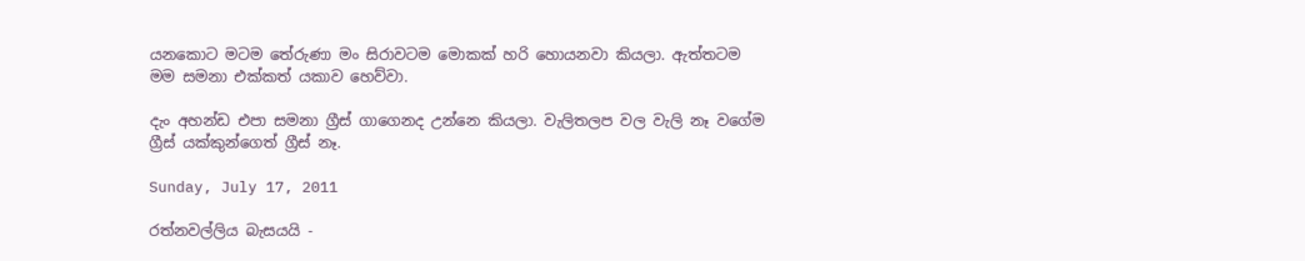යනකොට මටම තේරුණා මං සිරාවටම මොකක් හරි හොයනවා කියලා. ඇත්තටම මම සමනා එක්කත් යකාව හෙව්වා.

දැං අහන්ඩ එපා සමනා ග්‍රීස් ගාගෙනද උන්නෙ කියලා. වැලිතලප වල වැලි නෑ වගේම ග්‍රීස් යක්කුන්ගෙත් ග්‍රීස් නෑ.

Sunday, July 17, 2011

රත්නවල්ලිය බැසයයි -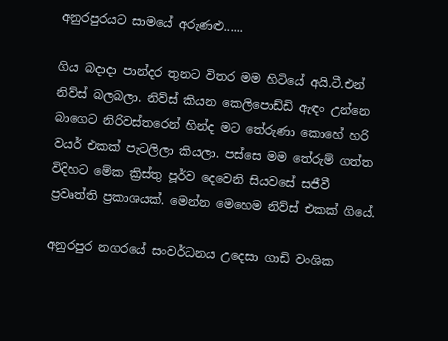අනුරපුරයට සාමයේ අරුණළු......

ගිය බදාදා පාන්දර තුනට විතර මම හිටියේ අයි.ටී.එන් නිව්ස් බලබලා. නිව්ස් කියන කෙලිපොඩ්ඩි ඇඳං උන්නෙ බාගෙට නිරිවස්තරෙන් හින්ද මට තේරුණා කොහේ හරි වයර් එකක් පැටලිලා කියලා. පස්සෙ මම තේරුම් ගත්ත විදිහට මේක ක්‍රිස්තු පූර්ව දෙවෙනි සියවසේ සජීවී ප්‍රවෘත්ති ප්‍රකාශයක්. මෙන්න මෙහෙම නිව්ස් එකක් ගියේ.

අනුරපුර නගරයේ සංවර්ධනය උදෙසා ගාඩි වංශික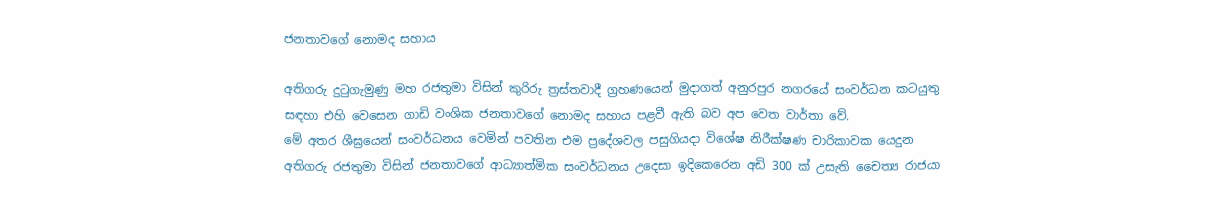ජනතාවගේ නොමද සහාය

අතිගරු දුටුගැමුණු මහ රජතුමා විසින් කුරිරු ත්‍රස්තවාදී ග්‍රහණයෙන් මුදාගත් අනුරපුර නගරයේ සංවර්ධන කටයුතු සඳහා එහි වෙසෙන ගාඩි වංශික ජනතාවගේ නොමද සහාය පළවී ඇති බව අප වෙත වාර්තා වේ.
මේ අතර ශීඝ්‍රයෙන් සංවර්ධනය වෙමින් පවතින එම ප්‍රදේශවල පසුගියදා විශේෂ නිරීක්ෂණ චාරිකාවක යෙදුන අතිගරු රජතුමා විසින් ජනතාවගේ ආධ්‍යාත්මික සංවර්ධනය උදෙසා ඉදිකෙරෙන අඩි 300 ක් උසැති ‍චෛත්‍ය රාජයා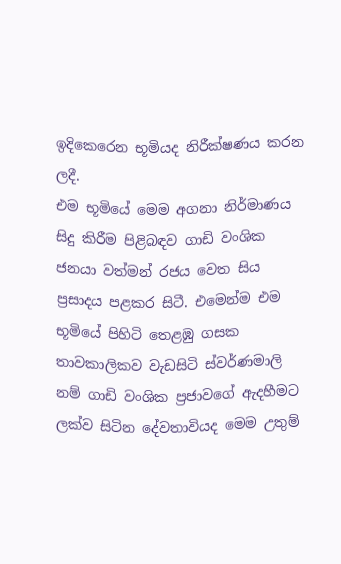ඉදිකෙරෙන භූමියද නිරීක්ෂණය කරන ලදී.
එම භූමියේ මෙම අගනා නිර්මාණය සිදු කිරීම පිළිබඳව ගාඩි වංශික ජනයා වත්මන් රජය වෙත සිය ප්‍රසාදය පළකර සිටී. එමෙන්ම එම භූමියේ පිහිටි තෙළඹු ගසක තාවකාලිකව වැඩසිටි ස්වර්ණමාලි නම් ගාඩි වංශික ප්‍රජාවගේ ඇදහීමට ලක්ව සිටින දේවතාවියද මෙම උතුම්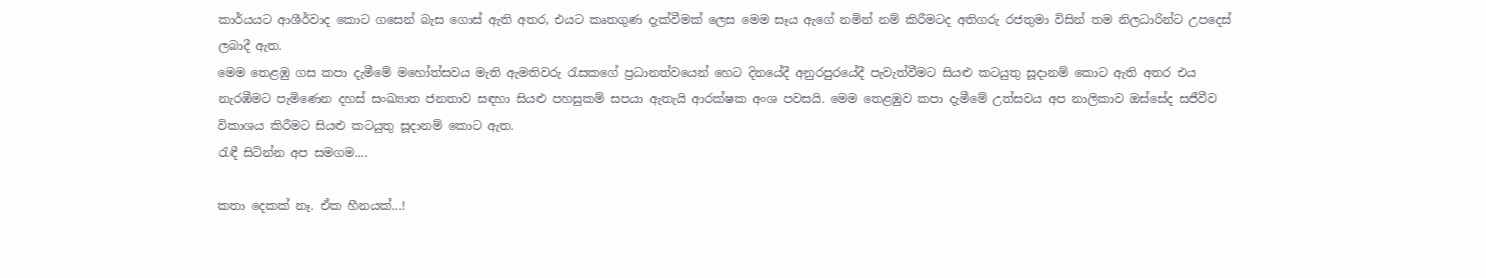කාර්යයට ආශීර්වාද කොට ගසෙන් බැස ගොස් ඇති අතර, එයට කෘතගුණ දැක්වීමක් ලෙස මෙම සෑය ඇගේ නමින් නම් කිරීමටද අතිගරු රජතුමා විසින් තම නිලධාරින්ට උපදෙස් ලබාදී ඇත.
මෙම තෙළඹු ගස කපා දැමීමේ මහෝත්සවය මැති ඇමතිවරු රැසකගේ ප්‍රධානත්වයෙන් හෙට දිනයේදී අනුරපුරයේදී පැවැත්වීමට සියළු කටයුතු සූදානම් කොට ඇති අතර එය නැරඹීමට පැමිණෙන දහස් සංඛ්‍යාත ජනතාව සඳහා සියළු පහසුකම් සපයා ඇතැයි ආරක්ෂක අංශ පවසයි. මෙම තෙළඹුව කපා දැමීමේ උත්සවය අප නාලිකාව ඔස්සේද සජීවීව විකාශය කිරීමට සියළු කටයුතු සූදානම් කොට ඇත.
රැඳී සිටින්න අප සමගම....

කතා දෙකක් නෑ. ඒක හීනයක්...!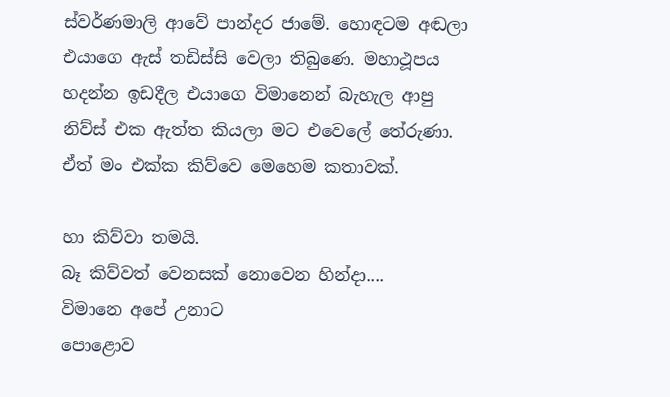ස්වර්ණමාලි ආවේ පාන්දර ජාමේ. හොඳටම අඬලා එයාගෙ ඇස් තඩිස්සි වෙලා තිබුණෙ. මහාථූපය හදන්න ඉඩදීල එයාගෙ විමානෙන් බැහැල ආපු නිව්ස් එක ඇත්ත කියලා මට එවෙලේ තේරුණා. ඒත් මං එක්ක කිව්වෙ මෙහෙම කතාවක්.

හා කිව්වා තමයි.
බෑ කිව්වත් වෙනසක් නොවෙන හින්දා....
විමානෙ අපේ උනාට
පොළොව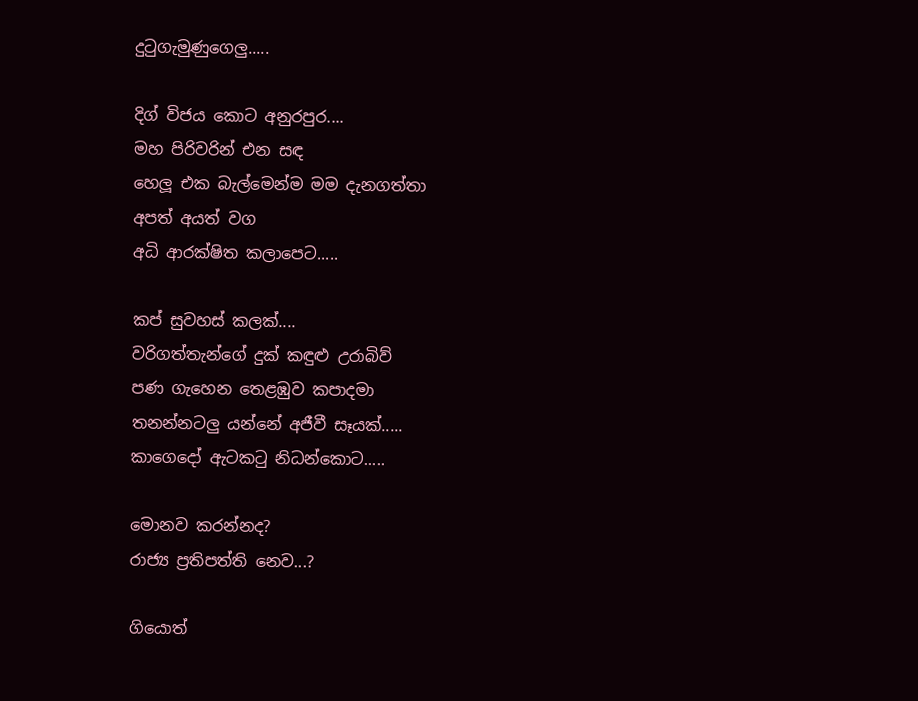දුටුගැමුණුගෙලු.....

දිග් විජය කොට අනුරපුර....
මහ පිරිවරින් එන සඳ
හෙලූ එක බැල්මෙන්ම මම දැනගත්තා
අපත් අයත් වග
අධි ආරක්ෂිත කලාපෙට.....

කප් සුවහස් කලක්....
වරිගත්තැන්ගේ දුක් කඳුළු උරාබිව්
පණ ගැහෙන තෙළඹුව කපාදමා
තනන්නටලු යන්නේ අජීවී සෑයක්.....
කාගෙදෝ ඇටකටු නිධන්කොට.....

මොනව කරන්නද?
රාජ්‍ය ප්‍රතිපත්ති නෙව...?

ගියොත්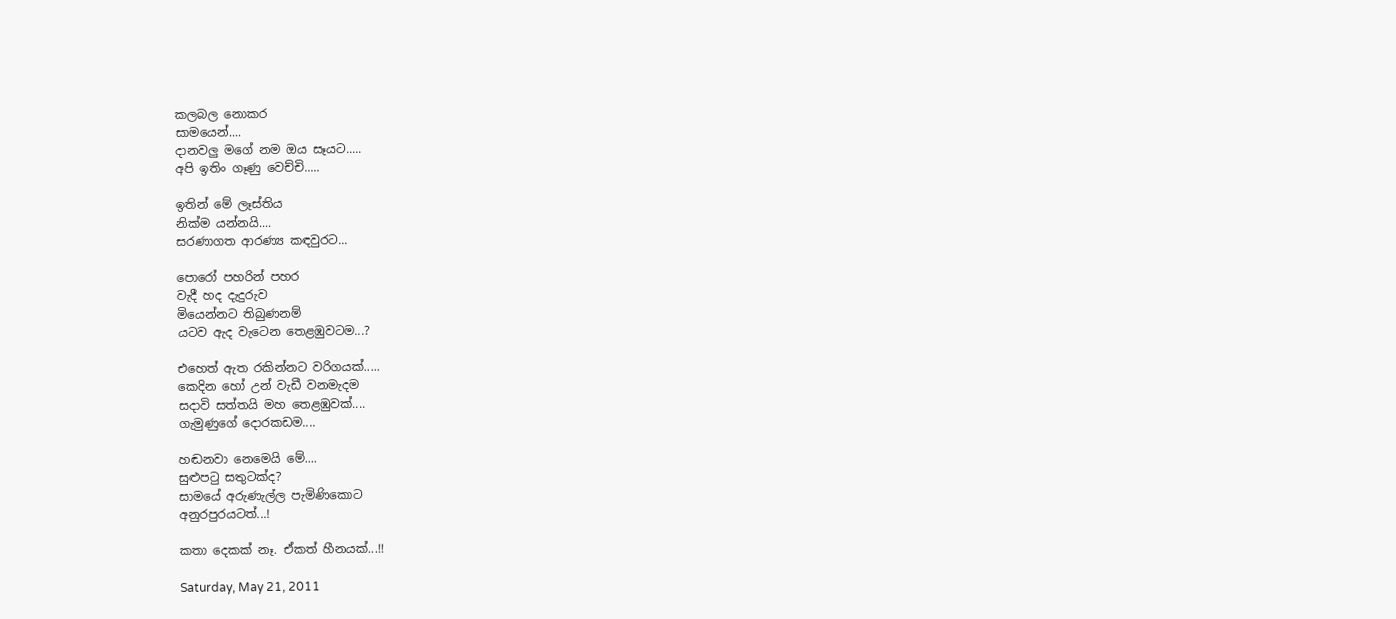කලබල නොකර
සාමයෙන්....
දානවලු මගේ නම ඔය සෑයට.....
අපි ඉතිං ගෑණු වෙච්චි.....

ඉතින් මේ ලෑස්තිය
නික්ම යන්නයි....
සරණාගත ආරණ්‍ය කඳවුරට...

පොරෝ පහරින් පහර
වැදී හද දැදුරුව
මියෙන්නට තිබුණනම්
යටව ඇද වැටෙන තෙළඹුවටම...?

එහෙත් ඇත රකින්නට වරිගයක්.....
කෙදින හෝ උන් වැඩී වනමැදම
සදාවි සත්තයි මහ තෙළඹුවක්....
ගැමුණුගේ දොරකඩම....

හඬනවා නෙමෙයි මේ....
සුළුපටු සතුටක්ද?
සාමයේ අරුණැල්ල පැමිණිකොට
අනුරපුරයටත්...!

කතා දෙකක් නෑ. ඒකත් හීනයක්...!!

Saturday, May 21, 2011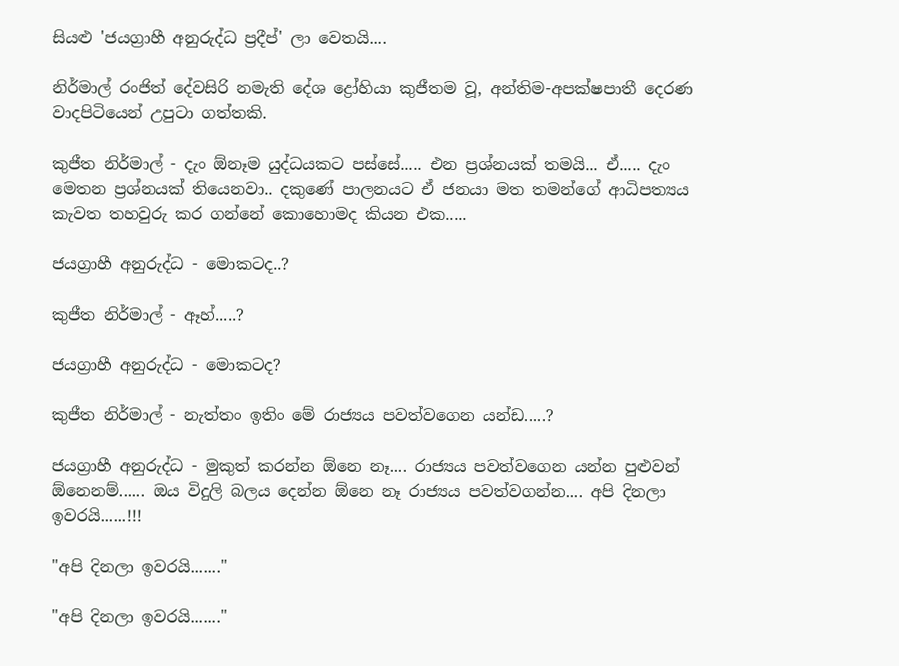සියළු 'ජයග්‍රාහී අනුරුද්ධ ප්‍රදීප්' ලා වෙතයි....

නිර්මාල් රංජිත් දේවසිරි නමැති දේශ ද්‍රෝහියා කුජීතම වූ, අන්තිම-අපක්ෂපාතී දෙරණ වාදපිටියෙන් උපුටා ගත්තකි.

කුජීත නිර්මාල් - දැං ඕනෑම යුද්ධයකට පස්සේ..... එන ප්‍රශ්නයක් තමයි... ඒ..... දැං මෙතන ප්‍රශ්නයක් තියෙනවා.. දකුණේ පාලනයට ඒ ජනයා මත තමන්ගේ ආධිපත්‍යය කැවත තහවුරු කර ගන්නේ කොහොමද කියන එක.....

ජයග්‍රාහී අනුරුද්ධ - මොකටද..?

කුජීත නිර්මාල් - ඈහ්.....?

ජයග්‍රාහී අනුරුද්ධ - මොකටද?

කුජීත නිර්මාල් - නැත්තං ඉතිං මේ රාජ්‍යය පවත්වගෙන යන්ඩ.....?

ජයග්‍රාහී අනුරුද්ධ - මුකුත් කරන්න ඕනෙ නෑ.... රාජ්‍යය පවත්වගෙන යන්න පුළුවන් ඕනෙනම්...... ඔය විදුලි බලය දෙන්න ඕනෙ නෑ රාජ්‍යය පවත්වගන්න.... අපි දිනලා ඉවරයි......!!!

"අපි දිනලා ඉවරයි......."

"අපි දිනලා ඉවරයි......."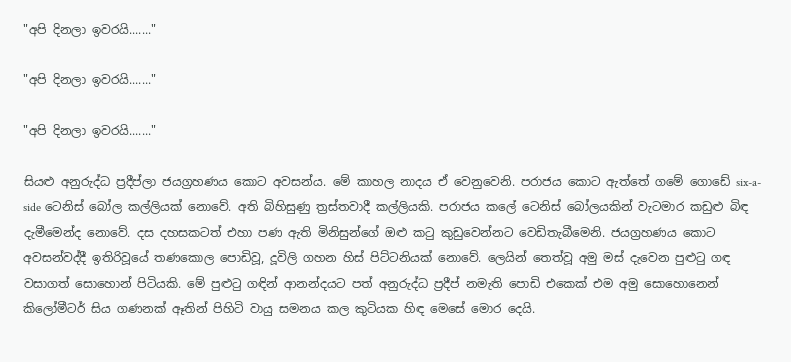"අපි දිනලා ඉවරයි......."

"අපි දිනලා ඉවරයි......."

"අපි දිනලා ඉවරයි......."

සියළු අනුරුද්ධ ප්‍රදීප්ලා ජයග්‍රහණය කොට අවසන්ය. මේ කාහල නාදය ඒ වෙනුවෙනි. පරාජය කොට ඇත්තේ ගමේ ගොඩේ six-a-side ටෙනිස් බෝල කල්ලියක් නොවේ. අති බිහිසුණු ත්‍රස්තවාදී කල්ලියකි. පරාජය කලේ ටෙනිස් බෝලයකින් වැටමාර කඩුළු බිඳ දැමීමෙන්ද නොවේ. දස දහසකටත් එහා පණ ඇති මිනිසුන්ගේ ඔළු කටු කුඩුවෙන්නට වෙඩිතැබීමෙනි. ජයග්‍රහණය කොට අවසන්වද්දී ඉතිරිවූයේ තණකොල පොඩිවූ, දූවිලි ගහන හිස් පිට්ටනියක් නොවේ. ලෙයින් තෙත්වූ අමු මස් දැවෙන පුළුටු ගඳ වසාගත් සොහොන් පිටියකි. මේ පුළුටු ගඳින් ආනන්දයට පත් අනුරුද්ධ ප්‍රදීප් නමැති පොඩි එකෙක් එම අමු සොහොනෙන් කිලෝමීටර් සිය ගණනක් ඈතින් පිහිටි වායු සමනය කල කුටියක හිඳ මෙසේ මොර දෙයි.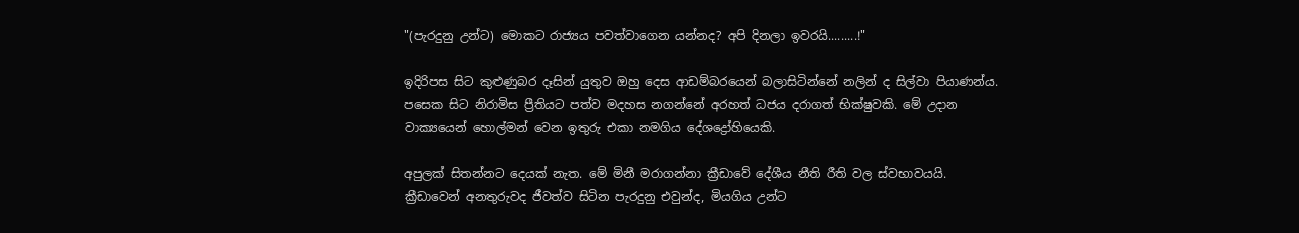"(පැරදුනු උන්ට) මොකට රාජ්‍යය පවත්වාගෙන යන්නද? අපි දිනලා ඉවරයි.........!"

ඉදිරිපස සිට කුළුණුබර දෑසින් යුතුව ඔහු දෙස ආඩම්බරයෙන් බලාසිටින්නේ නලින් ද සිල්වා පියාණන්ය. පසෙක සිට නිරාමිස ප්‍රීතියට පත්ව මදහස නගන්නේ අරහත් ධජය දරාගත් භික්ෂුවකි. මේ උදාන වාක්‍යයෙන් හොල්මන් වෙන ඉතුරු එකා නමගිය දේශද්‍රෝහියෙකි.

අපුලක් සිතන්නට දෙයක් නැත. මේ මිනී මරාගන්නා ක්‍රීඩාවේ දේශීය නීති රීති වල ස්වභාවයයි. ක්‍රීඩාවෙන් අනතුරුවද ජීවත්ව සිටින පැරදුනු එවුන්ද, මියගිය උන්ට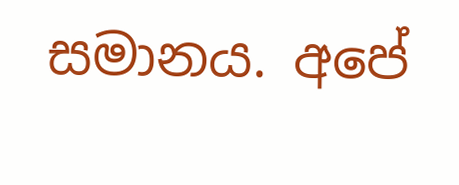සමානය. අපේ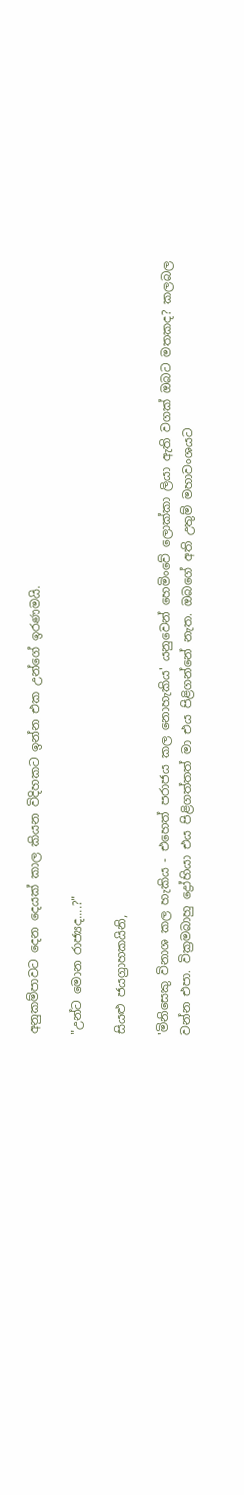අනුකම්පාවට දෙන දෙයක් කාල කියන විදිහකට ඉන්න එක උන්ගේ ඉරණමයි.

"උන්ට මොන රාජ්‍යද....?"

සියළු ජයග්‍රාහකයිනි,

'මිනිසෙකු විනාශ කල හැකිය - එහෙත් පරාජය කල නොහැකිය' යනුවෙන් හෙමිංවේ ලොක්කා ලියා ඇති වගක් ඔබට මතකද? කලබල වන්න එපා. වික්‍රමබාහු ද්‍රෝහියා එය පිළිගත්තත් මා එය පිළිගන්නේ නැත. ඔබගේ අති උතුම් මහාවංශයට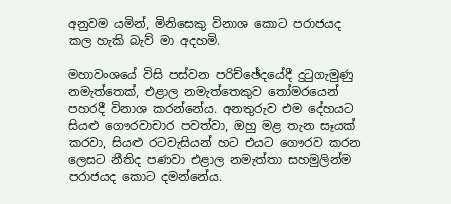අනුවම යමින්, මිනිසෙකු විනාශ කොට පරාජයද කල හැකි බැව් මා අදහමි.

මහාවංශයේ විසි පස්වන පරිච්ඡේදයේදී දුටුගැමුණු නමැත්තෙක්, එළාල නමැත්තෙකුව තෝමරයෙන් පහරදී විනාශ කරන්නේය. අනතුරුව එම දේහයට සියළු ගෞරවාචාර පවත්වා, ඔහු මළ තැන සෑයක් කරවා, සියළු රටවැසියන් හට එයට ගෞරව කරන ලෙසට නීතිද පණවා එළාල නමැත්තා සහමුලින්ම පරාජයද කොට දමන්නේය.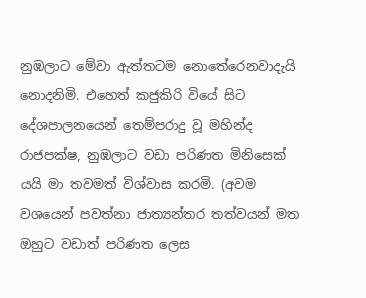නුඹලාට මේවා ඇත්තටම නොතේරෙනවාදැයි නොදනිමි. එහෙත් කජුකිරි වියේ සිට දේශපාලනයෙන් තෙම්පරාදු වූ මහින්ද රාජපක්ෂ, නුඹලාට වඩා පරිණත මිනිසෙක් යයි මා තවමත් විශ්වාස කරමි. (අවම වශයෙන් පවත්නා ජාත්‍යන්තර තත්වයන් මත ඔහුට වඩාත් පරිණත ලෙස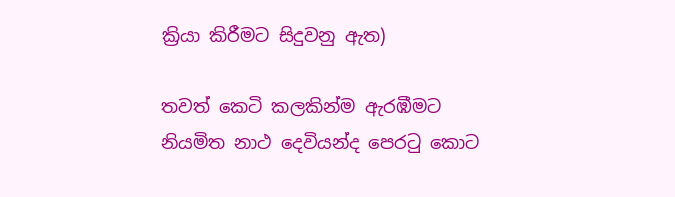ක්‍රියා කිරීමට සිදුවනු ඇත)

තවත් කෙටි කලකින්ම ඇරඹීමට නියමිත නාථ දෙවියන්ද පෙරටු කොට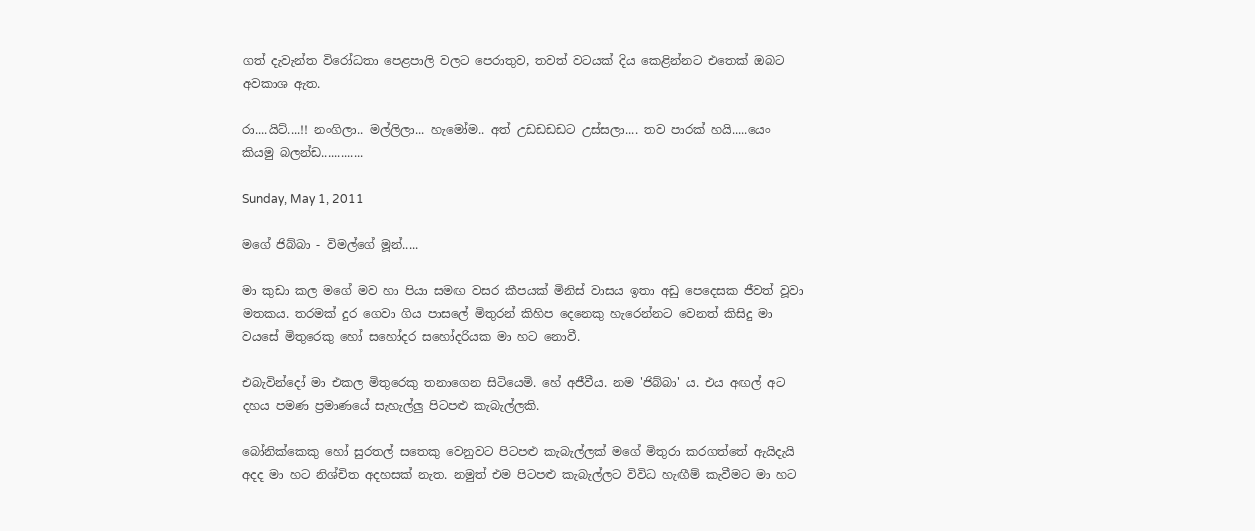ගත් දැවැන්ත විරෝධතා පෙළපාලි වලට පෙරාතුව, තවත් වටයක් දිය කෙළින්නට එතෙක් ඔබට අවකාශ ඇත.

රා....යිට්....!! නංගිලා.. මල්ලිලා... හැමෝම.. අත් උඩඩඩඩට උස්සලා.... තව පාරක් හයි.....යෙං කියමු බලන්ඩ.............

Sunday, May 1, 2011

මගේ ජිබ්බා - විමල්ගේ මූන්.....

මා කුඩා කල මගේ මව හා පියා සමඟ වසර කීපයක් මිනිස් වාසය ඉතා අඩු පෙදෙසක ජීවත් වූවා මතකය. තරමක් දුර ගෙවා ගිය පාසලේ මිතුරන් කිහිප දෙනෙකු හැරෙන්නට වෙනත් කිසිදු මා වයසේ මිතුරෙකු හෝ සහෝදර සහෝදරියක මා හට නොවී.

එබැවින්දෝ මා එකල මිතුරෙකු තනාගෙන සිටියෙමි. හේ අජීවීය. නම 'ජිබ්බා' ය. එය අඟල් අට දහය පමණ ප්‍රමාණයේ සැහැල්ලු පිටපළු කැබැල්ලකි.

බෝනික්කෙකු හෝ සුරතල් සතෙකු වෙනුවට පිටපළු කැබැල්ලක් මගේ මිතුරා කරගත්තේ ඇයිදැයි අදද මා හට නිශ්චිත අදහසක් නැත. නමුත් එම පිටපළු කැබැල්ලට විවිධ හැඟීම් කැවීමට මා හට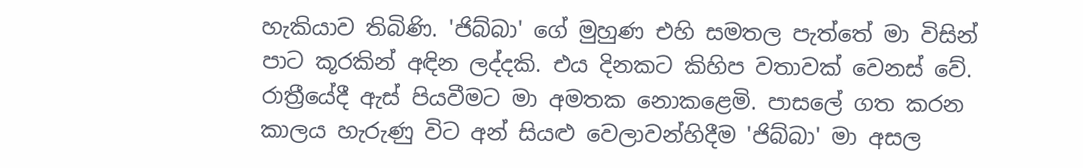හැකියාව තිබිණි. 'ජිබ්බා' ගේ මුහුණ එහි සමතල පැත්තේ මා විසින් පාට කූරකින් අඳින ලද්දකි. එය දිනකට කිහිප වතාවක් වෙනස් වේ. රාත්‍රීයේදී ඇස් පියවීමට මා අමතක නොකළෙමි. පාසලේ ගත කරන කාලය හැරුණු විට අන් සියළු වෙලාවන්හිදීම 'ජිබ්බා' මා අසල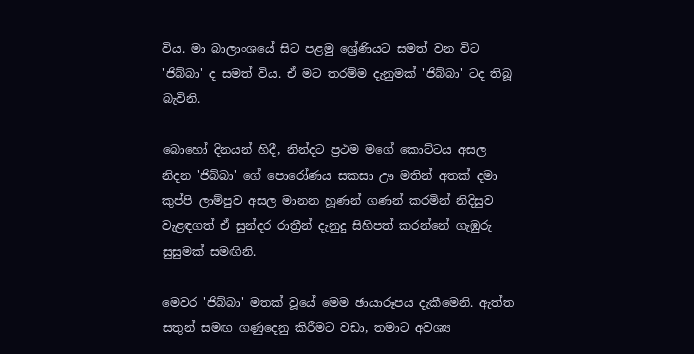විය. මා බාලාංශයේ සිට පළමු ශ්‍රේණියට සමත් වන විට 'ජිබ්බා' ද සමත් විය. ඒ මට තරම්ම දැනුමක් 'ජිබ්බා' ටද තිබූ බැවිනි.

බොහෝ දිනයන් හිදී, නින්දට ප්‍රථම මගේ කොට්ටය අසල නිදන 'ජිබ්බා' ගේ පොරෝණය සකසා ඌ මතින් අතක් දමා කුප්පි ලාම්පුව අසල මානන හූණන් ගණන් කරමින් නිදිසුව වැළඳගත් ඒ සුන්දර රාත්‍රීන් දැනුදු සිහිපත් කරන්නේ ගැඹුරු සුසුමක් සමඟිනි.

මෙවර 'ජිබ්බා' මතක් වූයේ මෙම ඡායාරූපය දැකීමෙනි. ඇත්ත සතුන් සමඟ ගණුදෙනු කිරීමට වඩා, තමාට අවශ්‍ය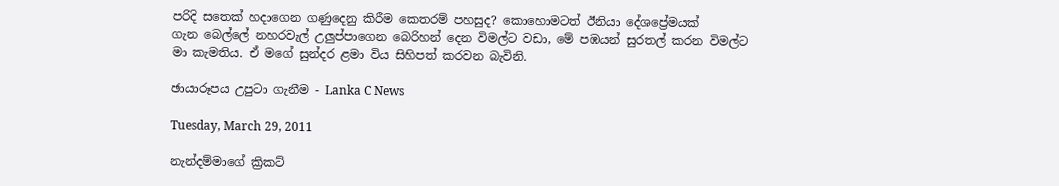පරිදි සතෙක් හදාගෙන ගණුදෙනු කිරීම කෙතරම් පහසුද? කොහොමටත් ඊනියා දේශප්‍රේමයක් ගැන ‍බෙල්ලේ නහරවැල් උලුප්පාගෙන බෙරිහන් දෙන විමල්ට වඩා, මේ පඹයන් සුරතල් කරන විමල්ට මා කැමතිය. ඒ මගේ සුන්දර ළමා විය සිහිපත් කරවන බැවිනි.

ඡායාරූපය උපුටා ගැනීම - Lanka C News

Tuesday, March 29, 2011

නැන්දම්මාගේ ක්‍රිකට්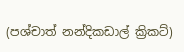(පශ්චාත් නන්දිකඩාල් ක්‍රිකට්)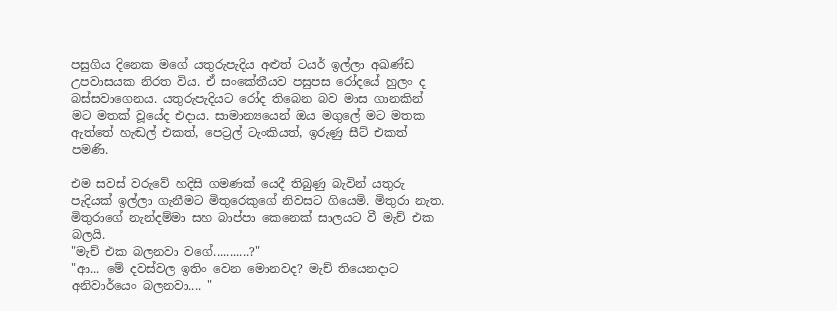පසුගිය දිනෙක මගේ යතුරුපැදිය අළුත් ටයර් ඉල්ලා අඛණ්ඩ උපවාසයක නිරත විය. ඒ සංකේතීයව පසුපස රෝදයේ හුලං ද බස්සවාගෙනය. යතුරුපැදියට රෝද තිබෙන බව මාස ගානකින් මට මතක් වූයේද එදාය. සාමාන්‍යයෙන් ඔය මගුලේ මට මතක ඇත්තේ හැඬල් එකත්, පෙට්‍රල් ටැංකියත්, ඉරුණු සීට් එකත් පමණි.

එම සවස් වරුවේ හදිසි ගමණක් යෙදී තිබුණු බැවින් යතුරු පැදියක් ඉල්ලා ගැනීමට මිතුරෙකුගේ නිවසට ගියෙමි. මිතුරා නැත. මිතුරාගේ නැන්දම්මා සහ බාප්පා කෙනෙක් සාලයට වී මැච් එක බලයි.
"මැච් එක බලනවා වගේ...........?"
"ආ... මේ දවස්වල ඉතිං වෙන මොනවද? මැච් තියෙනදාට අනිවාර්යෙං බලනවා.... "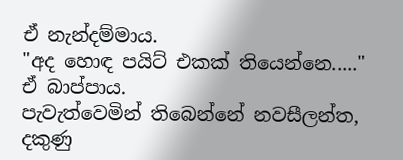ඒ නැන්දම්මාය.
"අද හොඳ පයිට් එකක් තියෙන්නෙ....."
ඒ බාප්පාය.
පැවැත්වෙමින් තිබෙන්නේ නවසීලන්ත, දකුණු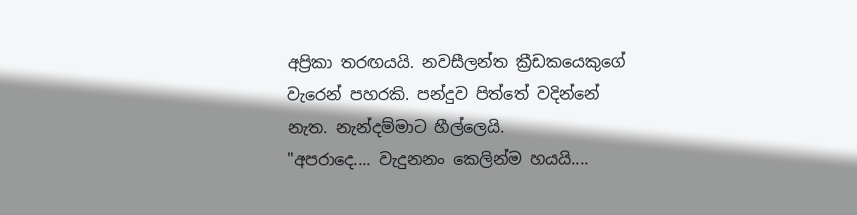අප්‍රිකා තරඟයයි. නවසීලන්ත ක්‍රීඩකයෙකුගේ වැරෙන් පහරකි. පන්දුව පිත්තේ වදින්නේ නැත. නැන්දම්මාට හීල්ලෙයි.
"අපරාදෙ.... වැදුනනං කෙලින්ම හයයි....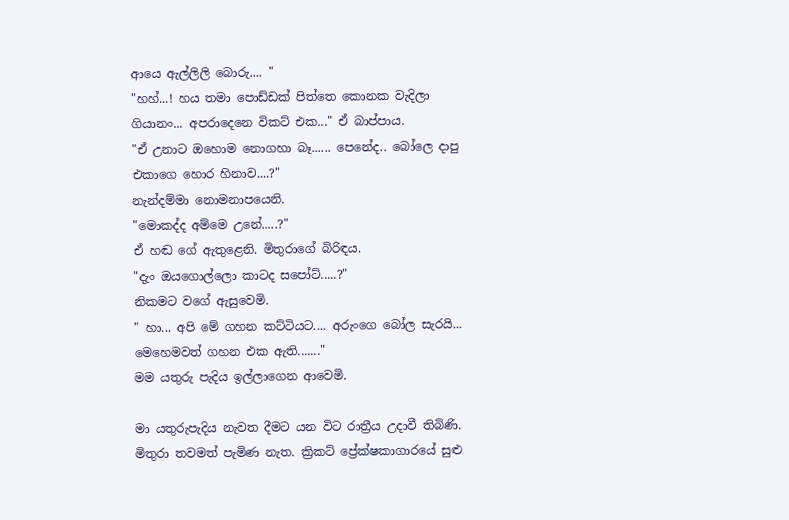ආයෙ ඇල්ලිලි බොරු.... "
"හහ්...! හය තමා පොඩ්ඩක් පිත්තෙ කොනක වැදිලා ගියානං... අපරාදෙනෙ විකට් එක..." ඒ බාප්පාය.
"ඒ උනාට ඔහොම නොගහා බෑ...... පෙනේද.. බෝලෙ දාපු එකාගෙ හොර හිනාව....?"
නැන්දම්මා නොමනාපයෙනි.
"මොකද්ද අම්මෙ උනේ.....?"
ඒ හඬ ගේ ඇතුළෙනි. මිතුරාගේ බිරිඳය.
"දැං ඔයගොල්ලො කාටද සපෝට්.....?"
නිකමට වගේ ඇසුවෙමි.
" හා... අපි මේ ගහන කට්ටියට.... අරුංගෙ බෝල සැරයි... මෙහෙමවත් ගහන එක ඇති......."
මම යතුරු පැදිය ඉල්ලාගෙන ආවෙමි.

මා යතුරුපැදිය නැවත දීමට යන විට රාත්‍රීය උදාවී තිබිණි. මිතුරා තවමත් පැමිණ නැත. ක්‍රිකට් ප්‍රේක්ෂකාගාරයේ සුළු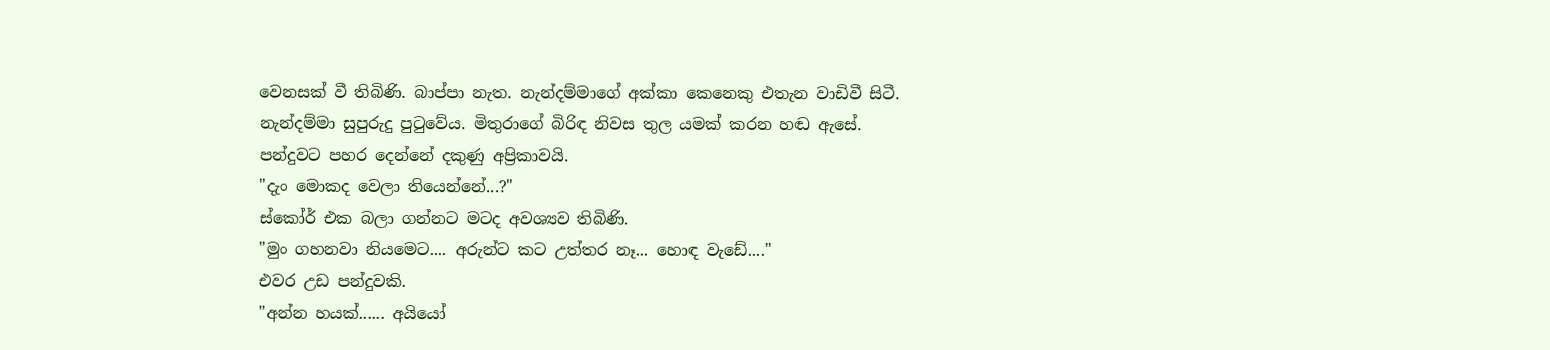වෙනසක් වී තිබිණි. බාප්පා නැත. නැන්දම්මාගේ අක්කා කෙනෙකු එතැන වාඩිවී සිටී. නැන්දම්මා සුපුරුදු පුටුවේය. මිතුරාගේ බිරිඳ නිවස තුල යමක් කරන හඬ ඇසේ. පන්දුවට පහර දෙන්නේ දකුණු අප්‍රිකාවයි.
"දැං මොකද වෙලා තියෙන්නේ...?"
ස්කෝර් එක බලා ගන්නට මටද අවශ්‍යව තිබිණි.
"මුං ගහනවා නියමෙට.... අරුන්ට කට උත්තර නෑ... හොඳ වැඩේ...."
එවර උඩ පන්දුවකි.
"අන්න හයක්...... අයියෝ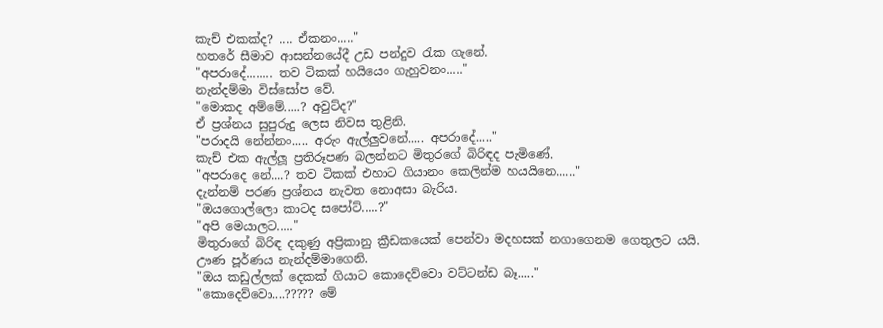කැච් එකක්ද? .... ඒකනං....."
හතරේ සීමාව ආසන්නයේදී උඩ පන්දුව රැක ගැනේ.
"අපරාදේ........ තව ටිකක් හයියෙං ගැහුවනං....."
නැන්දම්මා විස්සෝප වේ.
"මොකද අම්මේ.....? අවුට්ද?"
ඒ ප්‍රශ්නය සුපුරුදු ලෙස නිවස තුළිනි.
"පරාදයි නේන්නං..... අරුං ඇල්ලුවනේ..... අපරාදේ....."
කැච් එක ඇල්ලූ ප්‍රතිරූපණ බලන්නට මිතුරගේ බිරිඳද පැමිණේ.
"අපරාදෙ නේ....? තව ටිකක් එහාට ගියානං කෙලින්ම හයයිනෙ......"
දැන්නම් පරණ ප්‍රශ්නය නැවත නොඅසා බැරිය.
"ඔයගොල්ලො කාටද සපෝට්.....?"
"අපි මෙයාලට....."
මිතුරාගේ බිරිඳ දකුණු අප්‍රිකානු ක්‍රීඩකයෙක් පෙන්වා මදහසක් නගාගෙනම ගෙතුලට යයි.
ඌණ පූර්ණය නැන්දම්මාගෙනි.
"ඔය කඩුල්ලක් දෙකක් ගියාට කොදෙව්වො වට්ටන්ඩ බෑ....."
"කොදෙව්වො....????? මේ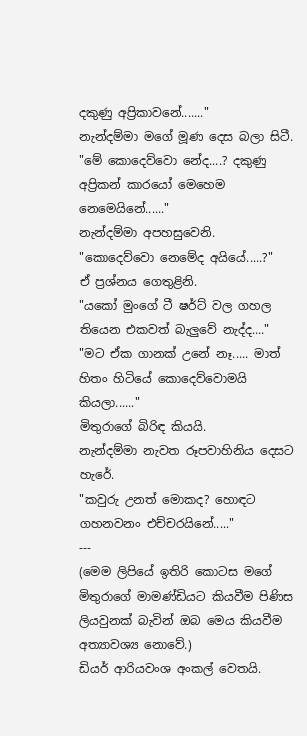දකුණු අප්‍රිකාවනේ......."
නැන්දම්මා මගේ මූණ දෙස බලා සිටී.
"මේ කොදෙව්වො නේද....? දකුණු අප්‍රිකන් කාරයෝ මෙහෙම නෙමෙයිනේ......"
නැන්දම්මා අපහසුවෙනි.
"කොදෙව්වො නෙමේද අයියේ.....?"
ඒ ප්‍රශ්නය ගෙතුළිනි.
"යකෝ මුංගේ ටී ෂර්ට් වල ගහල තියෙන එකවත් බැලු‍වේ නැද්ද...."
"මට ඒක ගානක් උනේ නෑ..... මාත් හිතං හිටියේ කොදෙව්වොමයි කියලා......"
මිතුරාගේ බිරිඳ කියයි.
නැන්දම්මා නැවත රූපවාහිනිය දෙසට හැරේ.
"කවුරු උනත් මොකද? හොඳට ගහනවනං එච්චරයිනේ....."
---
(මෙම ලිපියේ ඉතිරි කොටස මගේ මිතුරාගේ මාමණ්ඩියට කියවීම පිණිස ලියවුනක් බැවින් ඔබ මෙය කියවීම අත්‍යාවශ්‍ය නොවේ.)
ඩියර් ආරියවංශ අංකල් වෙතයි.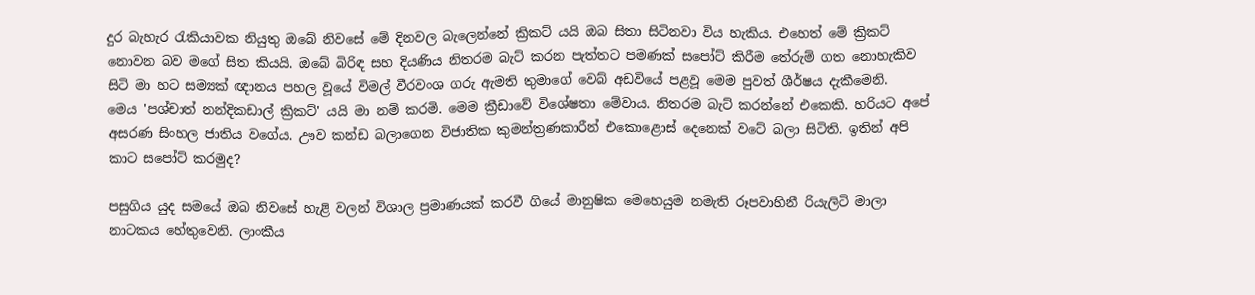දුර බැහැර රැකියාවක නියුතු ඔබේ නිවසේ මේ දිනවල බැලෙන්නේ ක්‍රිකට් යයි ඔබ සිතා සිටිනවා විය හැකිය. එහෙත් මේ ක්‍රිකට් නොවන බව මගේ සිත කියයි. ඔබේ බිරිඳ සහ දියණිය නිතරම බැට් කරන පැත්තට පමණක් සපෝට් කිරීම තේරුම් ගත නොහැකිව සිටි මා හට සම්‍යක් ඥානය පහල වූයේ විමල් වීරවංශ ගරු ඇමති තුමාගේ වෙබ් අඩවියේ පළවූ මෙම පුවත් ශීර්ෂය දැකීමෙනි.
මෙය 'පශ්චාත් නන්දිකඩාල් ක්‍රිකට්' යයි මා නම් කරමි. මෙම ක්‍රීඩාවේ විශේෂතා මේවාය. නිතරම බැට් කරන්නේ එකෙකි. හරියට අපේ අසරණ සිංහල ජාතිය වගේය. ඌව කන්ඩ බලාගෙන විජාතික කුමන්ත්‍රණකාරීන් එකොළොස් දෙනෙක් වටේ බලා සිටිති. ඉතින් අපි කාට සපෝට් කරමුද?

පසුගිය යුද සමයේ ඔබ නිවසේ හැළි වලන් විශාල ප්‍රමාණයක් කරවී ගියේ මානුෂික මෙහෙයුම නමැති රූපවාහිනී රියැලිටි මාලා නාටකය හේතුවෙනි. ලාංකීය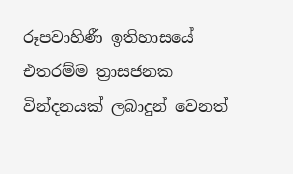රූපවාහිණී ඉතිහාසයේ එතරම්ම ත්‍රාසජනක වින්දනයක් ලබාදුන් වෙනත්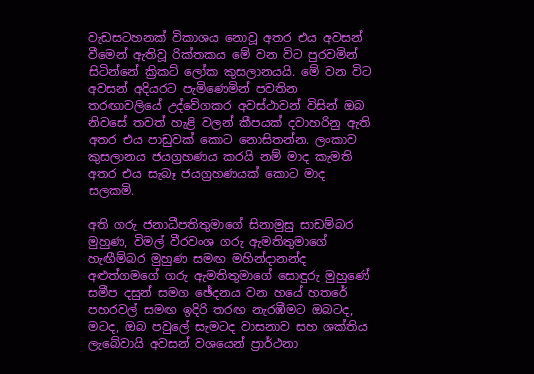වැඩසටහනක් විකාශය නොවූ අතර එය අවසන් වීමෙන් ඇතිවූ රික්තකය මේ වන විට පුරවමින් සිටින්නේ ක්‍රිකට් ලෝක කුසලානයයි. මේ වන විට අවසන් අදියරට පැමිණෙමින් පවතින තරඟාවලියේ උද්වේගකර අවස්ථාවන් විසින් ඔබ නිවසේ තවත් හැළි වලන් කීපයක් දවාහරිනු ඇති අතර එය පාඩුවක් කොට නොසිතන්න. ලංකාව කුසලානය ජයග්‍රහණය කරයි නම් මාද කැමති අතර එය සැබෑ ජයග්‍රහණයක් කොට මාද සලකමි.

අති ගරු ජනාධීපතිතුමාගේ සිනාමුසු සාඩම්බර මුහුණ, විමල් වීරවංශ ගරු ඇමතිතුමාගේ හැඟීම්බර මුහුණ සමඟ මහින්දානන්ද අළුත්ගමගේ ගරු ඇමතිතුමාගේ සොඳුරු මුහුණේ සමීප දසුන් සමග ඡේදනය වන හයේ හතරේ පහරවල් සමඟ ඉදිරි තරඟ නැරඹීමට ඔබටද, මටද, ඔබ පවුලේ සැමටද වාසනාව සහ ශක්තිය ලැබේවායි අවසන් වශයෙන් ප්‍රාර්ථනා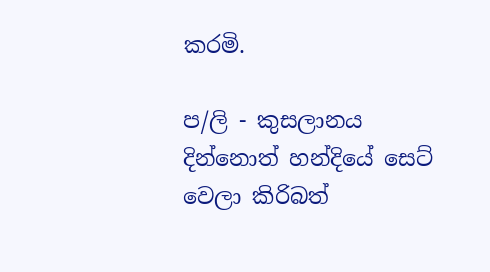කරමි.

ප/ලි - කුසලානය දින්නොත් හන්දියේ සෙට් වෙලා කිරිබත්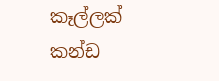කෑල්ලක් කන්ඩ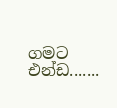ගමට එන්ඩ.......